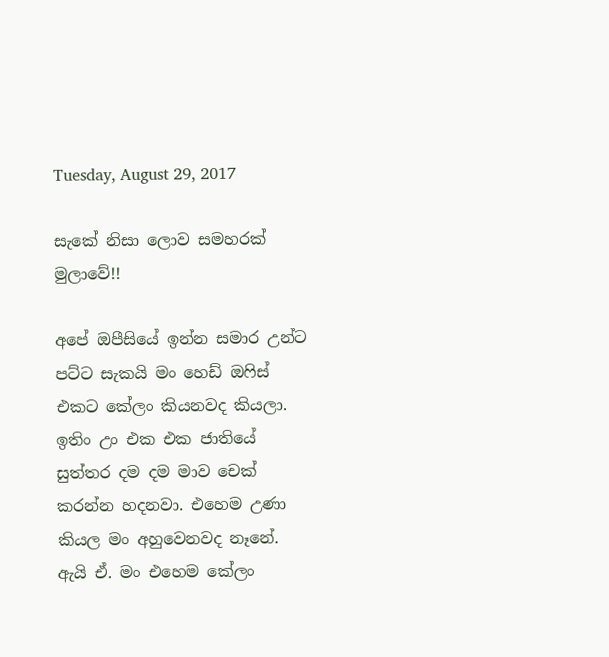Tuesday, August 29, 2017

සැකේ නිසා ලොව සමහරක් මුලාවේ!!

අපේ ඔපීසියේ ඉන්න සමාර උන්ට පට්ට සැකයි මං හෙඩ් ඔෆිස් එකට කේලං කියනවද කියලා. ඉතිං උං එක එක ජාතියේ සුත්තර දම දම මාව චෙක් කරන්න හදනවා. එහෙම උණා කියල මං අහුවෙනවද නෑනේ. ඇයි ඒ. මං එහෙම කේලං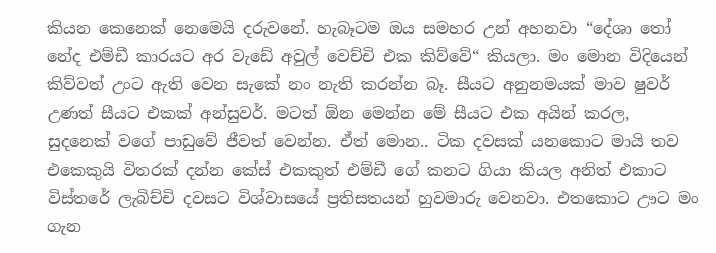කියන කෙනෙක් නෙමෙයි දරුවනේ. හැබෑටම ඔය සමහර උන් අහනවා “දේශා තෝ නේද එම්ඩී කාරයට අර වැඩේ අවුල් වෙච්චි එක කිව්වේ“ කියලා. මං මොන විදියෙන් කිව්වත් උංට ඇති වෙන සැකේ නං නැති කරන්න බෑ. සීයට අනුනමයක් මාව ෂුවර් උණත් සීයට එකක් අන්සුවර්. මටත් ඕන මෙන්න මේ සීයට එක අයින් කරල, සුදනෙක් වගේ පාඩුවේ ජීවත් වෙන්න. ඒත් මොන.. ටික දවසක් යනකොට මායි තව එකෙකුයි විතරක් දන්න කේස් එකකුත් එම්ඩී ගේ කනට ගියා කියල අනිත් එකාට විස්තරේ ලැබිච්චි දවසට විශ්වාසයේ ප්‍රතිසතයන් හුවමාරු වෙනවා. එතකොට ඌට මං ගැන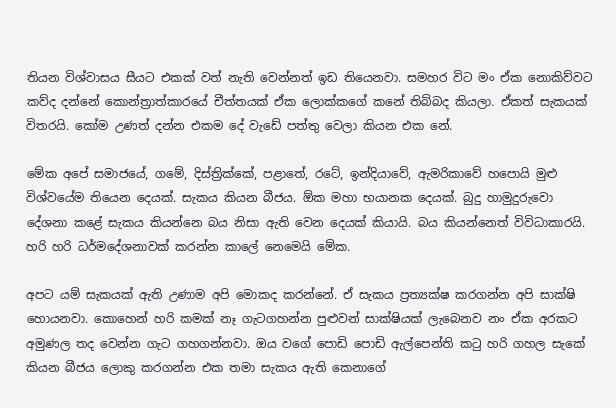තියන විශ්වාසය සීයට එකක් වත් නැති වෙන්නත් ඉඩ තියෙනවා. සමහර විට මං ඒක නොකිව්වට කව්ද දන්නේ කොන්ත්‍රාත්කාරයේ චීත්තයක් ඒක ලොක්කගේ කනේ තිබ්බද කියලා. ඒකත් සැකයක් විතරයි. කෝම උණත් දන්න එකම දේ වැඩේ පත්තු වෙලා කියන එක නේ.

මේක අපේ සමාජයේ, ගමේ, දිස්ත්‍රික්කේ, පළාතේ, රටේ, ඉන්දියාවේ, ඇමරිකාවේ හපොයි මුළු විශ්වයේම තියෙන දෙයක්. සැකය කියන බීජය. ඕක මහා භයානක දෙයක්. බුදු හාමුදුරුවො දේශනා කළේ සැකය කියන්නෙ බය නිසා ඇති වෙන දෙයක් කියායි. බය කියන්නෙත් විවිධාකාරයි. හරි හරි ධර්මදේශනාවක් කරන්න කාලේ නෙමෙයි මේක.

අපට යම් සැකයක් ඇති උණාම අපි මොකද කරන්නේ. ඒ සැකය ප්‍රත්‍යක්ෂ කරගන්න අපි සාක්ෂි හොයනවා. කොහෙන් හරි කමක් නෑ ගැටගහන්න පුළුවන් සාක්ෂියක් ලැබෙනව නං ඒක අරකට අමුණල තද වෙන්න ගැට ගහගන්නවා. ඔය වගේ පොඩි පොඩි ඇල්පෙන්ති කටු හරි ගහල සැකේ කියන බීජය ලොකු කරගන්න එක තමා සැකය ඇති කෙනාගේ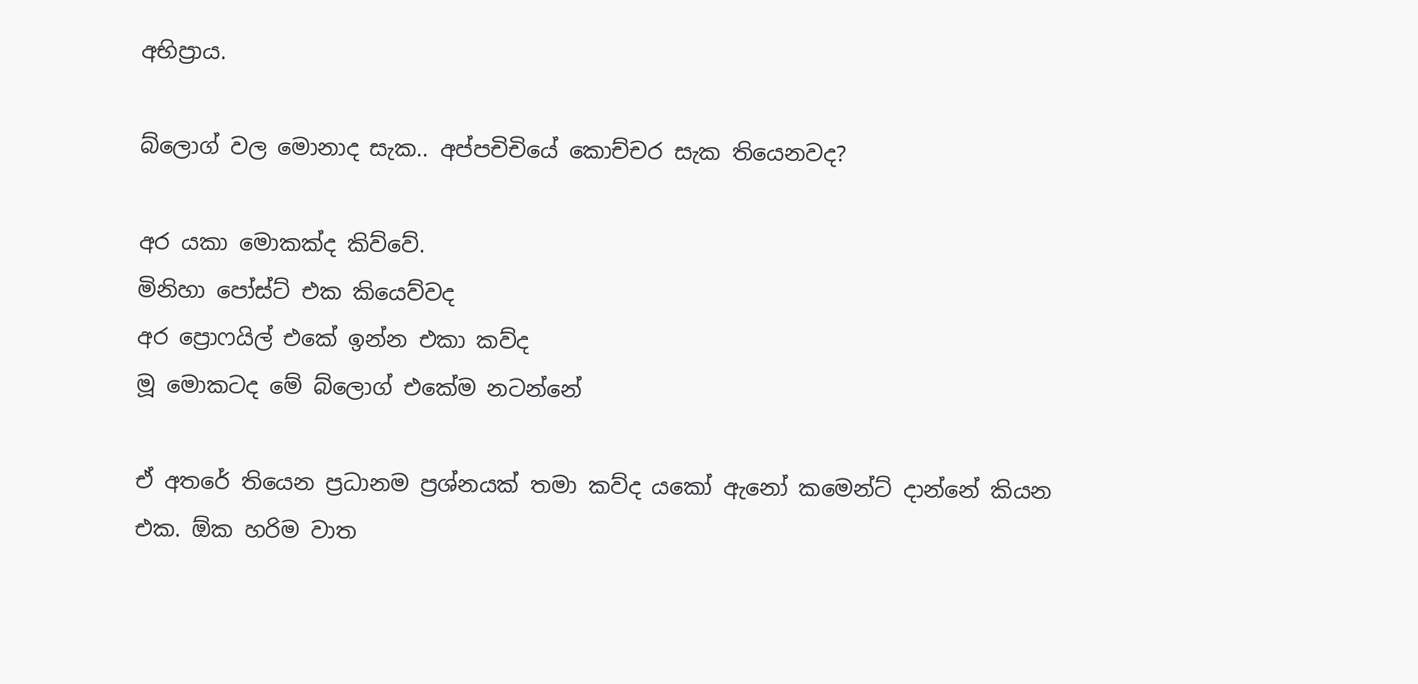අභිප්‍රාය.

බ්ලොග් වල මොනාද සැක.. අප්පචිචියේ කොච්චර සැක තියෙනවද?

අර යකා මොකක්ද කිව්වේ.
මිනිහා පෝස්ට් එක කියෙව්වද
අර ප්‍රොෆයිල් එකේ ඉන්න එකා කව්ද
මූ මොකටද මේ බ්ලොග් එකේම නටන්නේ

ඒ අතරේ තියෙන ප්‍රධානම ප්‍රශ්නයක් තමා කව්ද යකෝ ඇනෝ කමෙන්ට් දාන්නේ කියන එක. ඕක හරිම වාත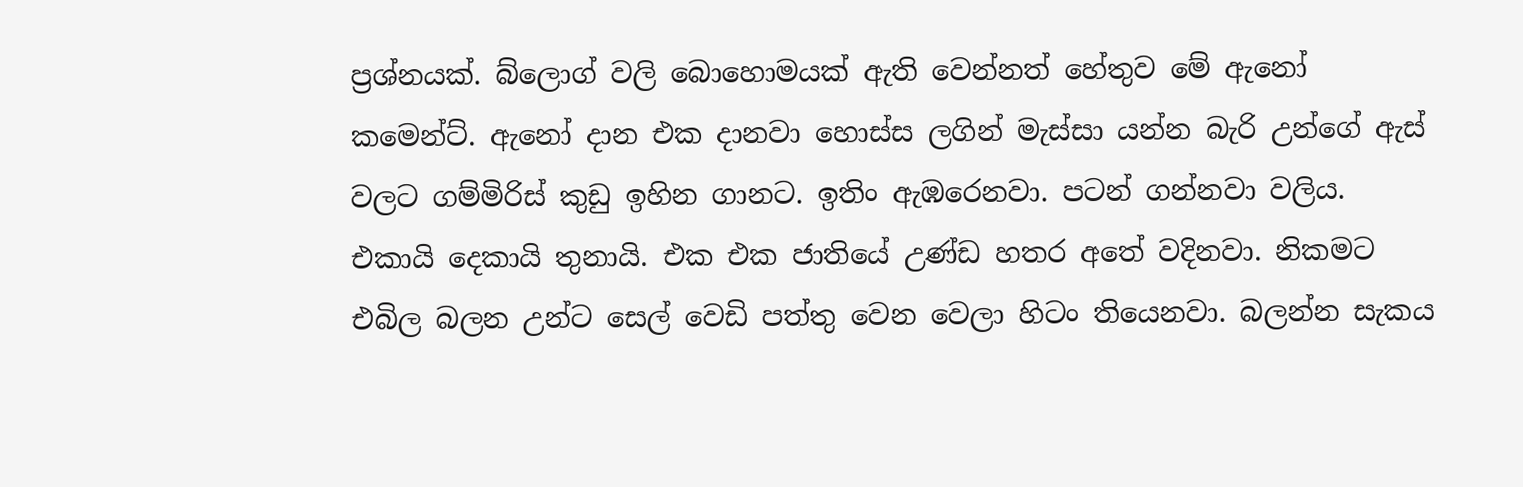ප්‍රශ්නයක්. බ්ලොග් වලි බොහොමයක් ඇති වෙන්නත් හේතුව මේ ඇනෝ කමෙන්ට්. ඇනෝ දාන එක දානවා හොස්ස ලගින් මැස්සා යන්න බැරි උන්ගේ ඇස් වලට ගම්මිරිස් කුඩු ඉහින ගානට. ඉතිං ඇඹරෙනවා. පටන් ගන්නවා වලිය. එකායි දෙකායි තුනායි. එක එක ජාතියේ උණ්ඩ හතර අතේ වදිනවා. නිකමට එබිල බලන උන්ට සෙල් වෙඩි පත්තු වෙන වෙලා හිටං තියෙනවා. බලන්න සැකය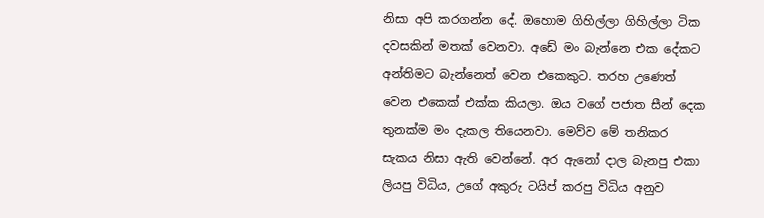නිසා අපි කරගන්න දේ. ඔහොම ගිහිල්ලා ගිහිල්ලා ටික දවසකින් මතක් වෙනවා. අඩේ මං බැන්නෙ එක දේකට අන්තිමට බැන්නෙත් වෙන එකෙකුට. තරහ උණෙත් වෙන එකෙක් එක්ක කියලා. ඔය වගේ පජාත සීන් දෙක තුනක්ම මං දැකල තියෙනවා. මෙව්ව මේ තනිකර සැකය නිසා ඇති වෙන්නේ. අර ඇනෝ දාල බැනපු එකා ලියපු විධිය, උගේ අකුරු ටයිප් කරපු විධිය අනුව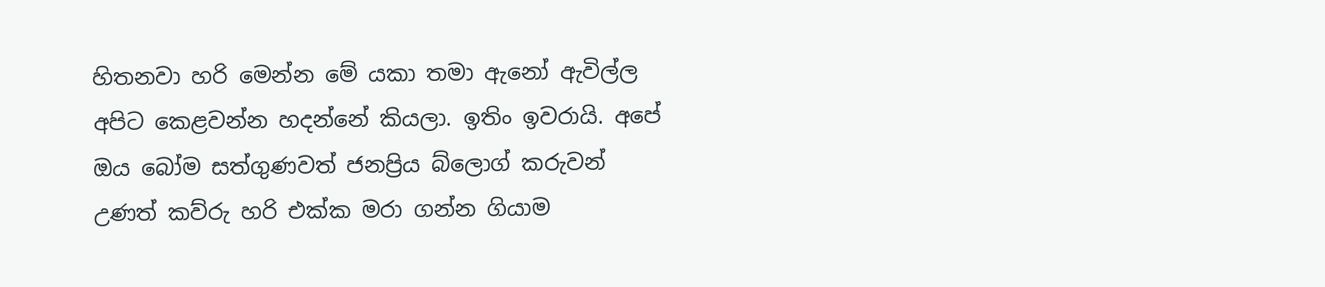හිතනවා හරි මෙන්න මේ යකා තමා ඇනෝ ඇවිල්ල අපිට කෙළවන්න හදන්නේ කියලා. ඉතිං ඉවරායි. අපේ ඔය බෝම සත්ගුණවත් ජනප්‍රිය බ්ලොග් කරුවන් උණත් කව්රු හරි එක්ක මරා ගන්න ගියාම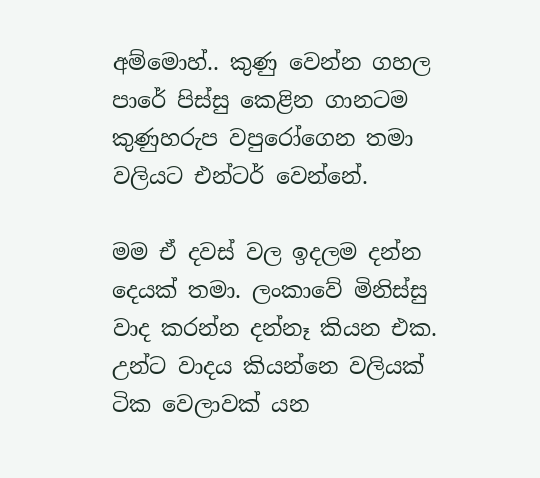අම්මොහ්.. කුණු වෙන්න ගහල පාරේ පිස්සු කෙළින ගානටම කුණුහරුප වපුරෝගෙන තමා වලියට එන්ටර් වෙන්නේ.

මම ඒ දවස් වල ඉදලම දන්න දෙයක් තමා. ලංකාවේ මිනිස්සු වාද කරන්න දන්නෑ කියන එක. උන්ට වාදය කියන්නෙ වලියක් ටික වෙලාවක් යන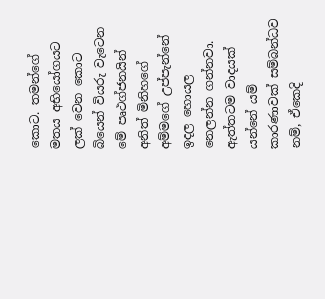කොට. තමන්ගේ මතය අභියෝගයට ලක් වෙන කොට බියෙන් වියරු වැටෙන මේ පෘථග්ජනයින් අනිත් මිනිහගේ අම්මගේ උප්පැන්නේ ඉදල හොයල නෙලන්න ගන්නවා. ඇත්තටම වාදයක් යන්නේ යම් කාරණාවක් සම්බන්ධව නම්, ඒකෙදි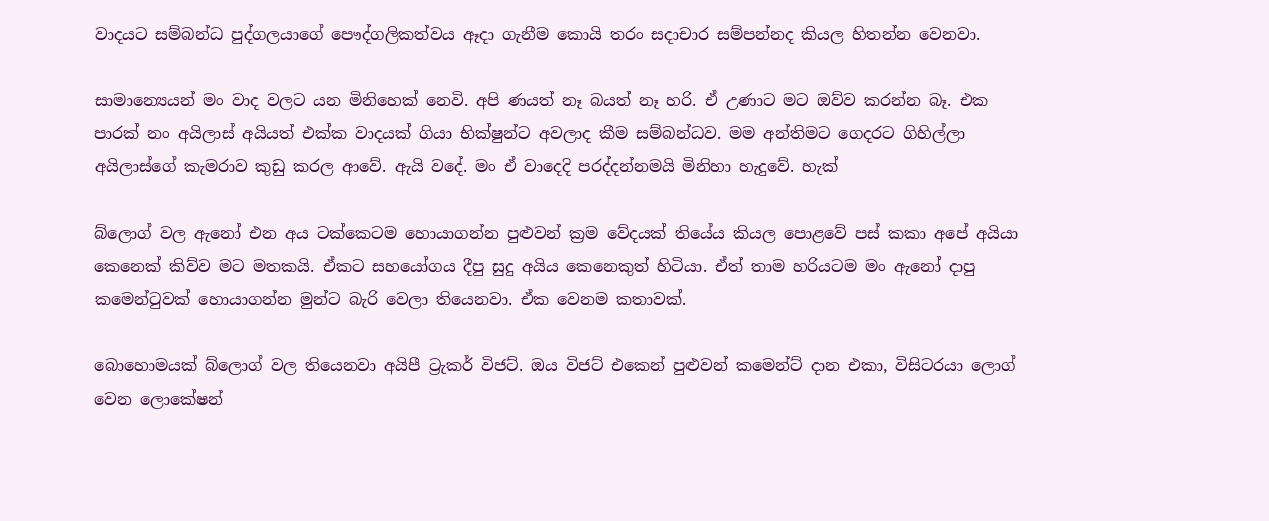වාදයට සම්බන්ධ පුද්ගලයාගේ පෞද්ගලිකත්වය ඈදා ගැනීම කොයි තරං සදාචාර සම්පන්නද කියල හිතන්න වෙනවා.

සාමාන්‍යෙයන් මං වාද වලට යන මිනිහෙක් නෙවි. අපි ණයත් නෑ බයත් නෑ හරි. ඒ උණාට මට ඔව්ව කරන්න බෑ. එක පාරක් නං අයිලාස් අයියත් එක්ක වාදයක් ගියා භික්ෂුන්ට අවලාද කීම සම්බන්ධව. මම අන්තිමට ගෙදරට ගිහිල්ලා අයිලාස්ගේ කැමරාව කුඩු කරල ආවේ. ඇයි වදේ. මං ඒ වාදෙදි පරද්දන්නමයි මිනිහා හැදුවේ. හැක්

බ්ලොග් වල ඇනෝ එන අය ටක්කෙටම හොයාගන්න පුළුවන් ක්‍රම වේදයක් තියේය කියල පොළවේ පස් කකා අපේ අයියා කෙනෙක් කිව්ව මට මතකයි. ඒකට සහයෝගය දීපු සුදු අයිය කෙනෙකුත් හිටියා. ඒත් තාම හරියටම මං ඇනෝ දාපු කමෙන්ටුවක් හොයාගන්න මුන්ට බැරි වෙලා තියෙනවා. ඒක වෙනම කතාවක්.

බොහොමයක් බ්ලොග් වල තියෙනවා අයිපී ට්‍රැකර් විජට්. ඔය විජට් එකෙන් පුළුවන් කමෙන්ට් දාන එකා, විසිටරයා ලොග් වෙන ලොකේෂන්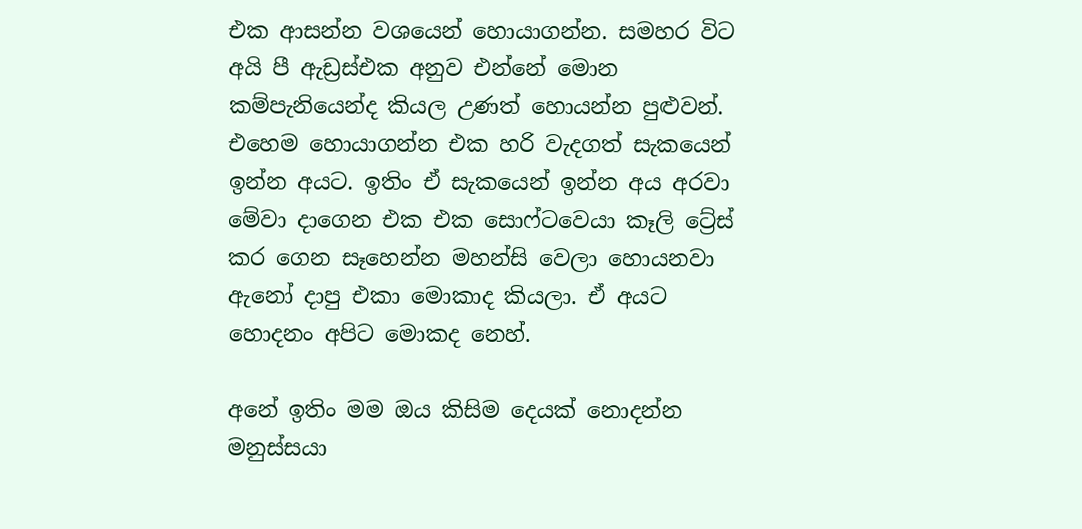එක ආසන්න වශයෙන් හොයාගන්න. සමහර විට අයි පී ඇඩ්‍රස්එක අනුව එන්නේ මොන කම්පැනියෙන්ද කියල උණත් හොයන්න පුළුවන්. එහෙම හොයාගන්න එක හරි වැදගත් සැකයෙන් ඉන්න අයට. ඉතිං ඒ සැකයෙන් ඉන්න අය අරවා මේවා දාගෙන එක එක සොෆ්ටවෙයා කෑලි ට්‍රේස් කර ගෙන සෑහෙන්න මහන්සි වෙලා හොයනවා ඇනෝ දාපු එකා මොකාද කියලා. ඒ අයට හොදනං අපිට මොකද නෙහ්.

අනේ ඉතිං මම ඔය කිසිම දෙයක් නොදන්න මනුස්සයා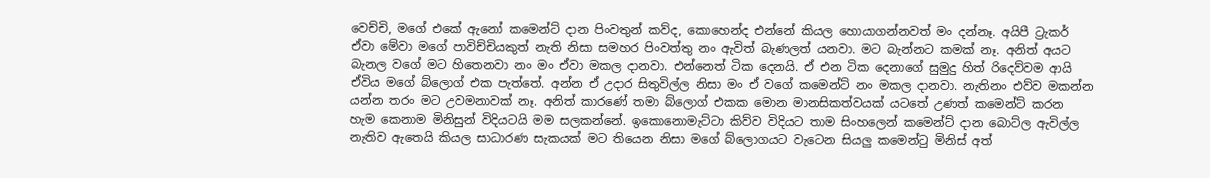වෙච්චි, මගේ එකේ ඇනෝ කමෙන්ට් දාන පිංවතුන් කව්ද, කොහෙන්ද එන්නේ කියල හොයාගන්නවත් මං දන්නෑ. අයිපී ට්‍රැකර් ඒවා මේවා මගේ පාවිච්චියකුත් නැති නිසා සමහර පිංවත්තු නං ඇවිත් බැණලත් යනවා. මට බැන්නට කමක් නෑ. අනිත් අයට බැනල වගේ මට හිතෙනවා නං මං ඒවා මකල දානවා. එන්නෙත් ටික දෙනයි. ඒ එන ටික දෙනාගේ සුමුදු හිත් රිදෙව්වම ආයි ඒවිය මගේ බ්ලොග් එක පැත්තේ. අන්න ඒ උදාර සිතුවිල්ල නිසා මං ඒ වගේ කමෙන්ට් නං මකල දානවා. නැතිනං එව්ව මකන්න යන්න තරං මට උවමනාවක් නෑ. අනිත් කාරණේ තමා බ්ලොග් එකක මොන මානසිකත්වයක් යටතේ උණත් කමෙන්ට් කරන හැම කෙනාම මිනිසුන් විදියටයි මම සලකන්නේ. ඉකොනොමැට්ටා කිව්ව විදියට තාම සිංහලෙන් කමෙන්ට් දාන බොට්ල ඇවිල්ල නැතිව ඇතෙයි කියල සාධාරණ සැකයක් මට තියෙන නිසා මගේ බ්ලොගයට වැටෙන සියලු කමෙන්ටු මිනිස් අත්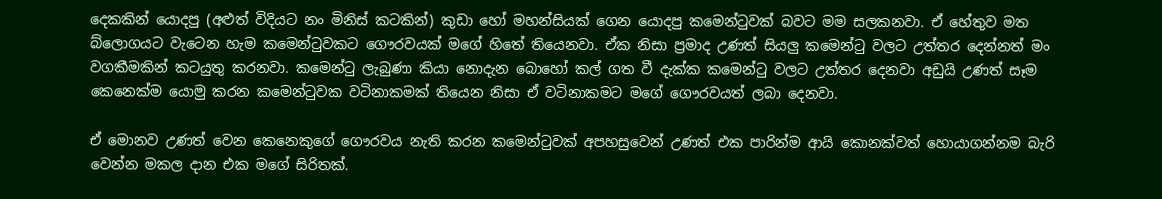දෙකකින් යොදපු (අළුත් විදියට නං මිනිස් කටකින්) කුඩා හෝ මහන්සියක් ගෙන යොදපු කමෙන්ටුවක් බවට මම සලකනවා. ඒ හේතුව මත බ්ලොගයට වැටෙන හැම කමෙන්ටුවකට ගෞරවයක් මගේ හිතේ තියෙනවා. ඒක නිසා ප්‍රමාද උණත් සියලු කමෙන්ටු වලට උත්තර දෙන්නත් මං වගකීමකින් කටයුතු කරනවා. කමෙන්ටු ලැබුණා කියා නොදැන බොහෝ කල් ගත වී දැක්ක කමෙන්ටු වලට උත්තර දෙනවා අඩුයි උණත් සෑම කෙනෙක්ම යොමු කරන කමෙන්ටුවක වටිනාකමක් තියෙන නිසා ඒ වටිනාකමට මගේ ගෞරවයත් ලබා දෙනවා.

ඒ මොනව උණත් වෙන කෙනෙකුගේ ගෞරවය නැති කරන කමෙන්ටුවක් අපහසුවෙන් උණත් එක පාරින්ම ආයි කොනක්වත් හොයාගන්නම බැරි වෙන්න මකල දාන එක මගේ සිරිතක්.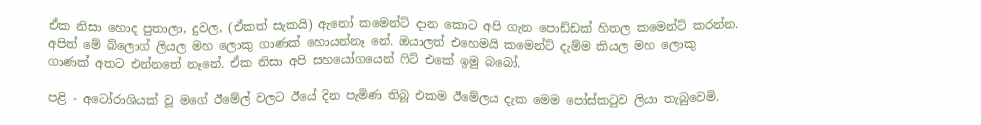ඒක නිසා හොද පුතාලා, දුවල, (ඒකත් සැකයි) ඇනෝ කමෙන්ට් දාන කොට අපි ගැන පොඩ්ඩක් හිතල කමෙන්ට් කරන්න. අපිත් මේ බ්ලොග් ලියල මහ ලොකු ගාණක් හොයන්නෑ නේ. ඔයාලත් එහෙමයි කමෙන්ට් දැම්ම කියල මහ ලොකු ගාණක් අතට එන්නතේ නෑනේ. ඒක නිසා අපි සහයෝගයෙන් ෆිට් එකේ ඉමු බබෝ.

පළි - අටෝරාශියක් වූ මගේ ඊමේල් වලට ඊයේ දින පැමිණ තිබූ එකම ඊමේලය දැක මෙම පෝස්කටුව ලියා තැබුවෙමි.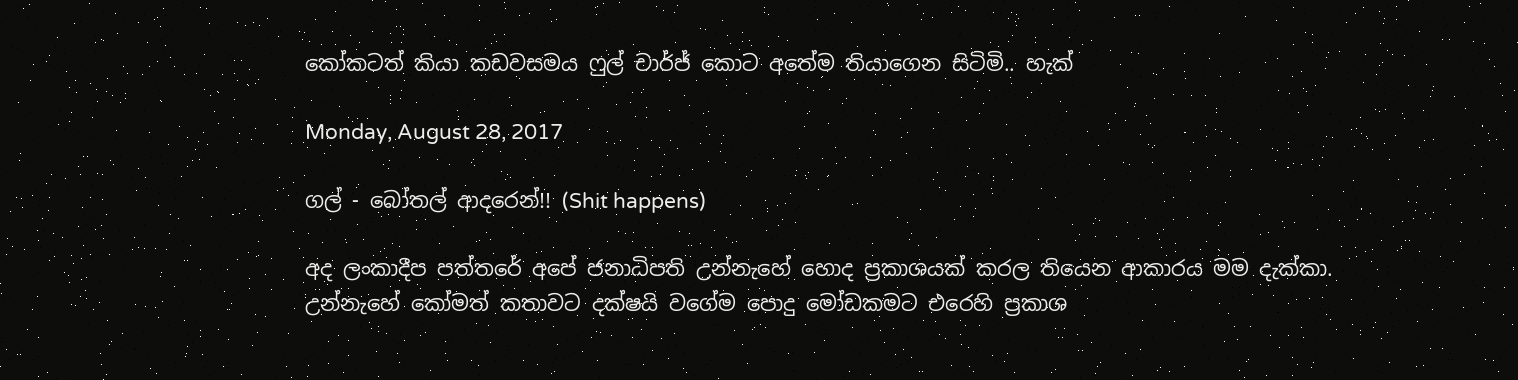කෝකටත් කියා කඩවසමය ෆුල් චාර්ජ් කොට අතේම තියාගෙන සිටිමි.. හැක්

Monday, August 28, 2017

ගල් - බෝතල් ආදරෙන්!! (Shit happens)

අද ලංකාදීප පත්තරේ අපේ ජනාධිපති උන්නැහේ හොද ප්‍රකාශයක් කරල තියෙන ආකාරය මම දැක්කා. උන්නැහේ කෝමත් කතාවට දක්ෂයි වගේම පොදු මෝඩකමට එරෙහි ප්‍රකාශ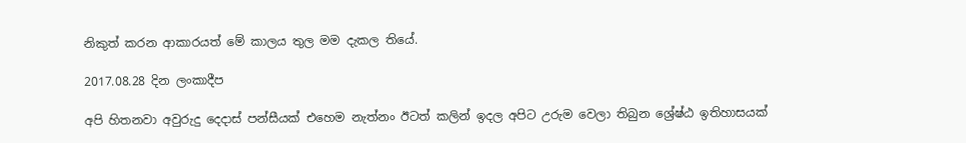නිකුත් කරන ආකාරයත් මේ කාලය තුල මම දැකල තියේ.

2017.08.28 දින ලංකාදීප

අපි හිතනවා අවුරුදු දෙදාස් පන්සීයක් එහෙම නැත්නං ඊටත් කලින් ඉදල අපිට උරුම වෙලා තිබුන ශ්‍රේෂ්ඨ ඉතිහාසයක්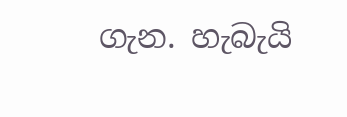ගැන. හැබැයි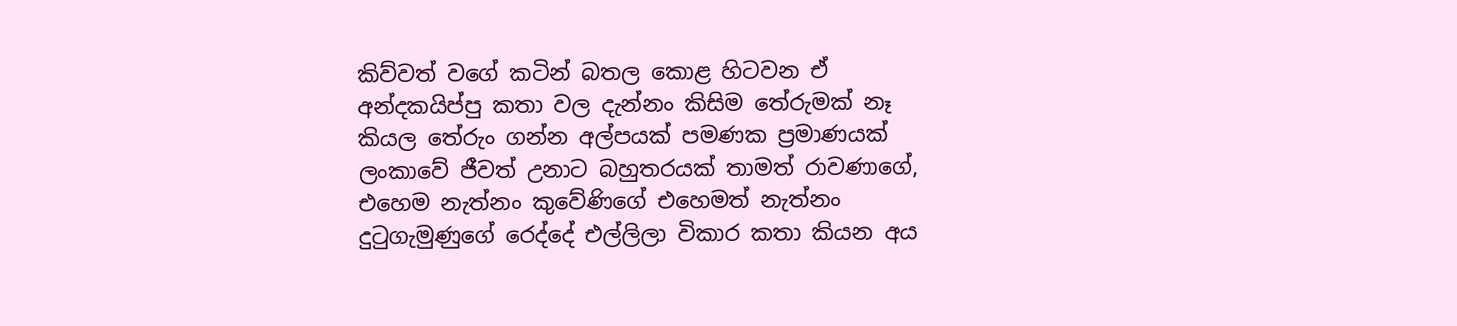කිව්වත් වගේ කටින් බතල කොළ හිටවන ඒ අන්දකයිප්පු කතා වල දැන්නං කිසිම තේරුමක් නෑ කියල තේරුං ගන්න අල්පයක් පමණක ප්‍රමාණයක් ලංකාවේ ජීවත් උනාට බහුතරයක් තාමත් රාවණාගේ, එහෙම නැත්නං කුවේණිගේ එහෙමත් නැත්නං දුටුගැමුණුගේ රෙද්දේ එල්ලිලා විකාර කතා කියන අය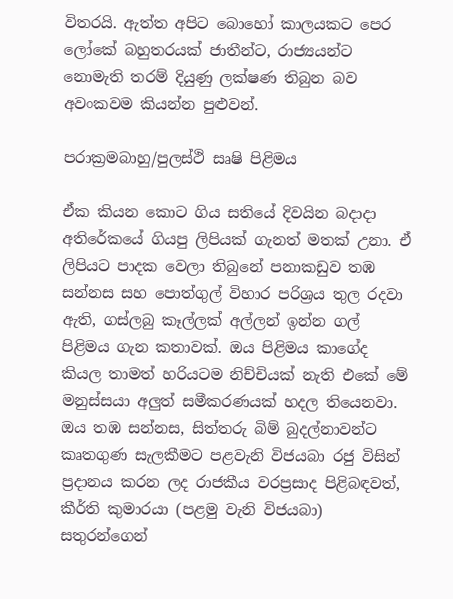විතරයි. ඇත්ත අපිට බොහෝ කාලයකට පෙර ලෝකේ බහුතරයක් ජාතීන්ට, රාජ්‍යයන්ට නොමැති තරම් දියුණු ලක්ෂණ තිබුන බව අවංකවම කියන්න පුළුවන්.

පරාක්‍රමබාහු/පුලස්ථි සෘෂි පිළිමය

ඒක කියන කොට ගිය සතියේ දිවයින බදාදා අතිරේකයේ ගියපු ලිපියක් ගැනත් මතක් උනා. ඒ ලිපියට පාදක වෙලා තිබුනේ පනාකඩුව තඹ සන්නස සහ පොත්ගුල් විහාර පරිශ්‍රය තුල රදවා ඇති, ගස්ලබු කෑල්ලක් අල්ලන් ඉන්න ගල් පිළිමය ගැන කතාවක්. ඔය පිළිමය කාගේද කියල තාමත් හරියටම නිච්චියක් නැති එකේ මේ මනුස්සයා අලුත් සමීකරණයක් හදල තියෙනවා. ඔය තඹ සන්නස, සිත්තරු බිම් බුදල්නාවන්ට කෘතගුණ සැලකීමට පළවැනි විජයබා රජු විසින් ප්‍රදානය කරන ලද රාජකීය වරප්‍රසාද පිළිබඳවත්, කීර්ති කුමාරයා (පළමු වැනි විජයබා) සතුරන්ගෙන්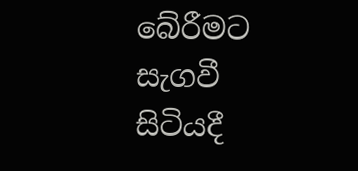බේරීමට සැගවී සිටියදී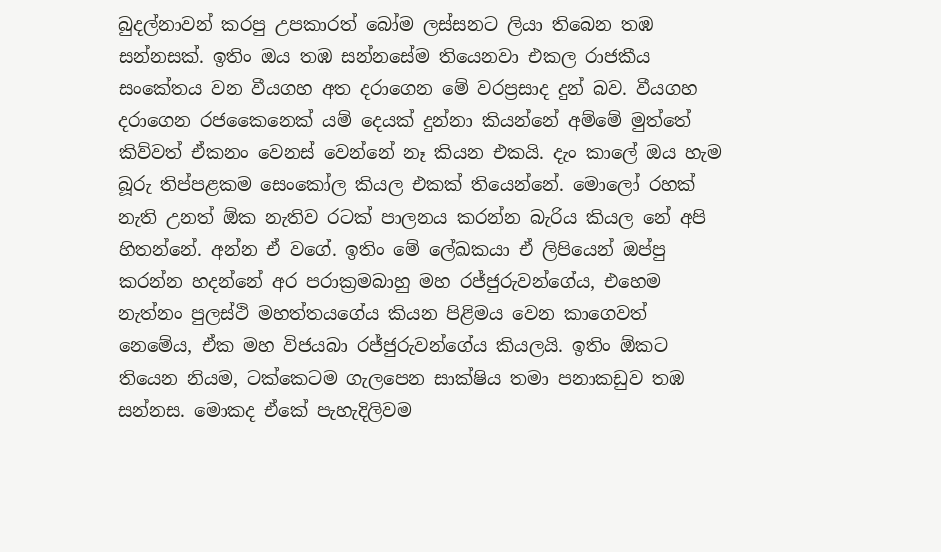බුදල්නාවන් කරපු උපකාරත් බෝම ලස්සනට ලියා තිබෙන තඹ සන්නසක්. ඉතිං ඔය තඹ සන්නසේම තියෙනවා එකල රාජකීය සංකේතය වන වීයගහ අත දරාගෙන මේ වරප්‍රසාද දුන් බව. වීයගහ දරාගෙන රජකෛනෙක් යම් දෙයක් දුන්නා කියන්නේ අම්මේ මුත්තේ කිව්වත් ඒකනං වෙනස් වෙන්නේ නෑ කියන එකයි. දැං කාලේ ඔය හැම බූරු තිප්පළකම සෙංකෝල කියල එකක් තියෙන්නේ. මොලෝ රහක් නැති උනත් ඕක නැතිව රටක් පාලනය කරන්න බැරිය කියල නේ අපි හිතන්නේ. අන්න ඒ වගේ. ඉතිං මේ ලේඛකයා ඒ ලිපියෙන් ඔප්පු කරන්න හදන්නේ අර පරාක්‍රමබාහු මහ රජ්ජුරුවන්ගේය, එහෙම නැත්නං පුලස්ථි මහත්තයගේය කියන පිළිමය වෙන කාගෙවත් නෙමේය, ඒක මහ විජයබා රජ්ජුරුවන්ගේය කියලයි. ඉතිං ඕකට තියෙන නියම, ටක්කෙටම ගැලපෙන සාක්ෂිය තමා පනාකඩුව තඹ සන්නස. මොකද ඒකේ පැහැදිලිවම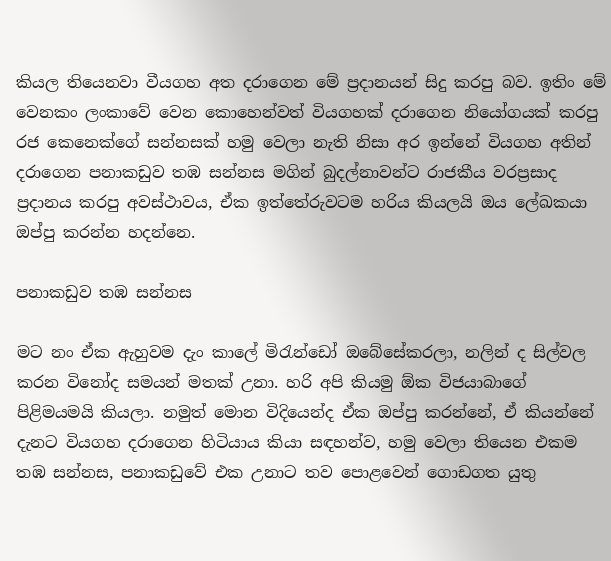කියල තියෙනවා වීයගහ අත දරාගෙන මේ ප්‍රදානයන් සිදු කරපු බව. ඉතිං මේ වෙනකං ලංකාවේ වෙන කොහෙන්වත් වියගහක් දරාගෙන නියෝගයක් කරපු රජ කෙනෙක්ගේ සන්නසක් හමු වෙලා නැති නිසා අර ඉන්නේ වියගහ අතින් දරාගෙන පනාකඩුව තඹ සන්නස මගින් බුදල්නාවන්ට රාජකීය වරප්‍රසාද ප්‍රදානය කරපු අවස්ථාවය, ඒක ඉත්තේරුවටම හරිය කියලයි ඔය ලේඛකයා ඔප්පු කරන්න හදන්නෙ.

පනාකඩුව තඹ සන්නස

මට නං ඒක ඇහුවම දැං කාලේ මිරැන්ඩෝ ඔබේසේකරලා, නලින් ද සිල්වල කරන විනෝද සමයන් මතක් උනා. හරි අපි කියමු ඕක විජයාබාගේ පිළිමයමයි කියලා. නමුත් මොන විදියෙන්ද ඒක ඔප්පු කරන්නේ, ඒ කියන්නේ දැනට වියගහ දරාගෙන හිටියාය කියා සඳහන්ව, හමු වෙලා තියෙන එකම තඹ සන්නස, පනාකඩුවේ එක උනාට තව පොළවෙන් ගොඩගත යුතු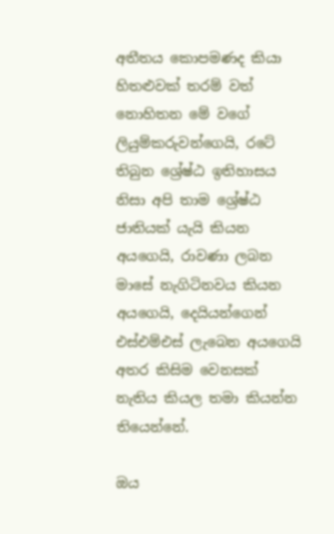අතීතය කොපමණද කියා හිතළුවක් තරම් වත් නොහිතන මේ වගේ ලියුම්කරුවන්ගෙයි, රටේ තිබුන ශ්‍රේෂ්ඨ ඉතිහාසය නිසා අපි තාම ශ්‍රේෂ්ඨ ජාතියක් යැයි කියන අයගෙයි, රාවණා ලබන මාසේ නැගිටිනවය කියන අයගෙයි, දෙයියන්ගෙන් එස්එම්එස් ලැබෙන අයගෙයි අතර කිසිම වෙනසක් නැතිය කියල තමා කියන්න තියෙන්නේ.

ඔය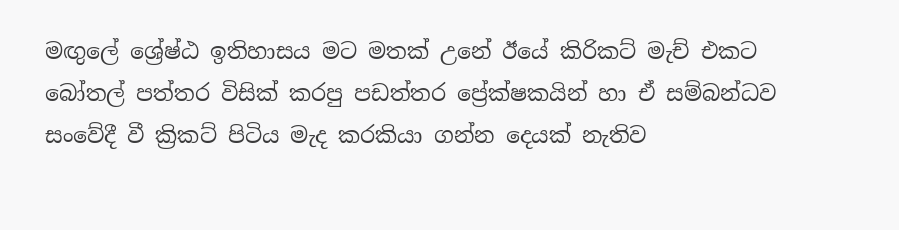මඟුලේ ශ්‍රේෂ්ඨ ඉතිහාසය මට මතක් උනේ ඊයේ කිරිකට් මැච් එකට බෝතල් පත්තර විසික් කරපු පඩත්තර ප්‍රේක්ෂකයින් හා ඒ සම්බන්ධව සංවේදී වී ක්‍රිකට් පිටිය මැද කරකියා ගන්න දෙයක් නැතිව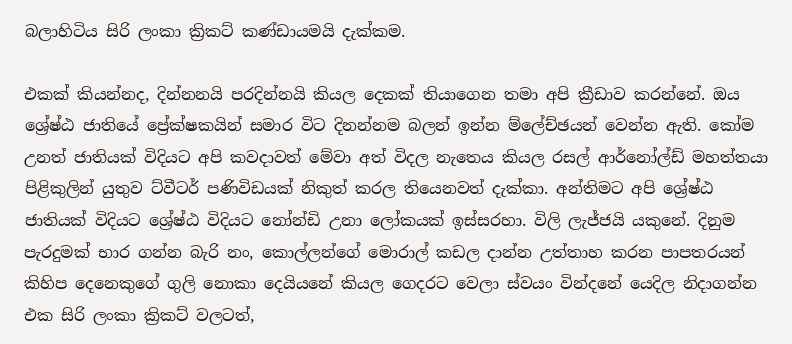බලාහිටිය සිරි ලංකා ක්‍රිකට් කණ්ඩායමයි දැක්කම.

එකක් කියන්නද, දින්නනයි පරදින්නයි කියල දෙකක් තියාගෙන තමා අපි ක්‍රීඩාව කරන්නේ. ඔය ශ්‍රේෂ්ඨ ජාතියේ ප්‍රේක්ෂකයින් සමාර විට දිනන්නම බලන් ඉන්න ම්ලේච්ඡයන් වෙන්න ඇති. කෝම උනත් ජාතියක් විදියට අපි කවදාවත් මේවා අත් විදල නැතෙය කියල රසල් ආර්නෝල්ඩ් මහත්තයා පිළිකුලින් යුතුව ට්වීටර් පණිවිඩයක් නිකුත් කරල තියෙනවත් දැක්කා. අන්තිමට අපි ශ්‍රේෂ්ඨ ජාතියක් විදියට ශ්‍රේෂ්ඨ විදියට නෝන්ඩි උනා ලෝකයක් ඉස්සරහා. විලි ලැජ්ජයි යකුනේ. දිනුම පැරදුමක් භාර ගන්න බැරි නං, කොල්ලන්ගේ මොරාල් කඩල දාන්න උත්තාහ කරන පාපතරයන් කිහිප දෙනෙකුගේ ගුලි නොකා දෙයියනේ කියල ගෙදරට වෙලා ස්වයං වින්දනේ යෙදිල නිදාගන්න එක සිරි ලංකා ක්‍රිකට් වලටත්,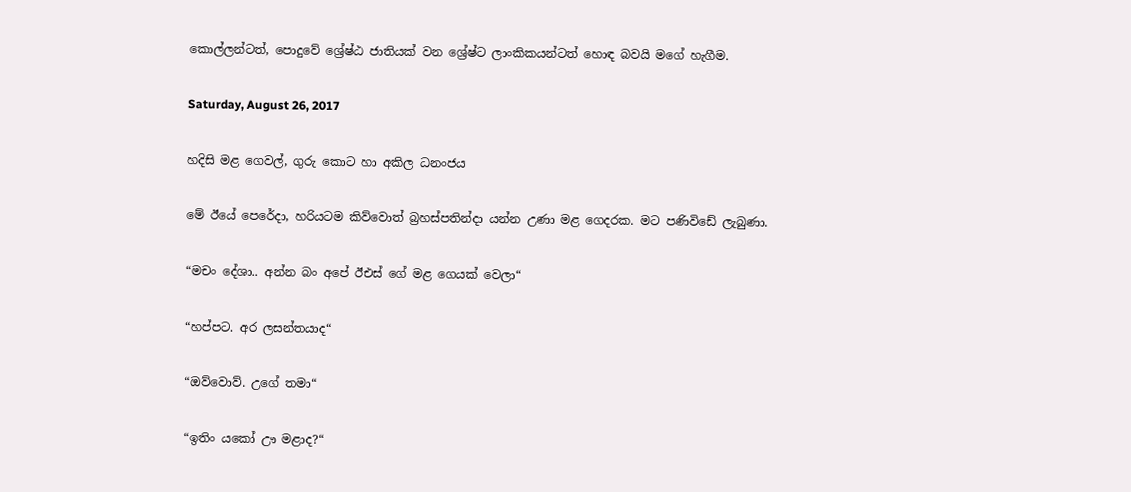කොල්ලන්ටත්, පොදුවේ ශ්‍රේෂ්ඨ ජාතියක් වන ශ්‍රේෂ්ට ලාංකිකයන්ටත් හොඳ බවයි මගේ හැගීම.

Saturday, August 26, 2017

හදිසි මළ ගෙවල්, ගුරු කොට හා අකිල ධනංජය

මේ ඊයේ පෙරේදා, හරියටම කිව්වොත් බ්‍රහස්පතින්දා යන්න උණා මළ ගෙදරක. මට පණිවිඩේ ලැබුණා.

“මචං දේශා.. අන්න බං අපේ ඊඑස් ගේ මළ ගෙයක් වෙලා“

“හප්පට. අර ලසන්තයාද“

“ඔව්වොව්. උගේ තමා“

“ඉතිං යකෝ ඌ මළාද?“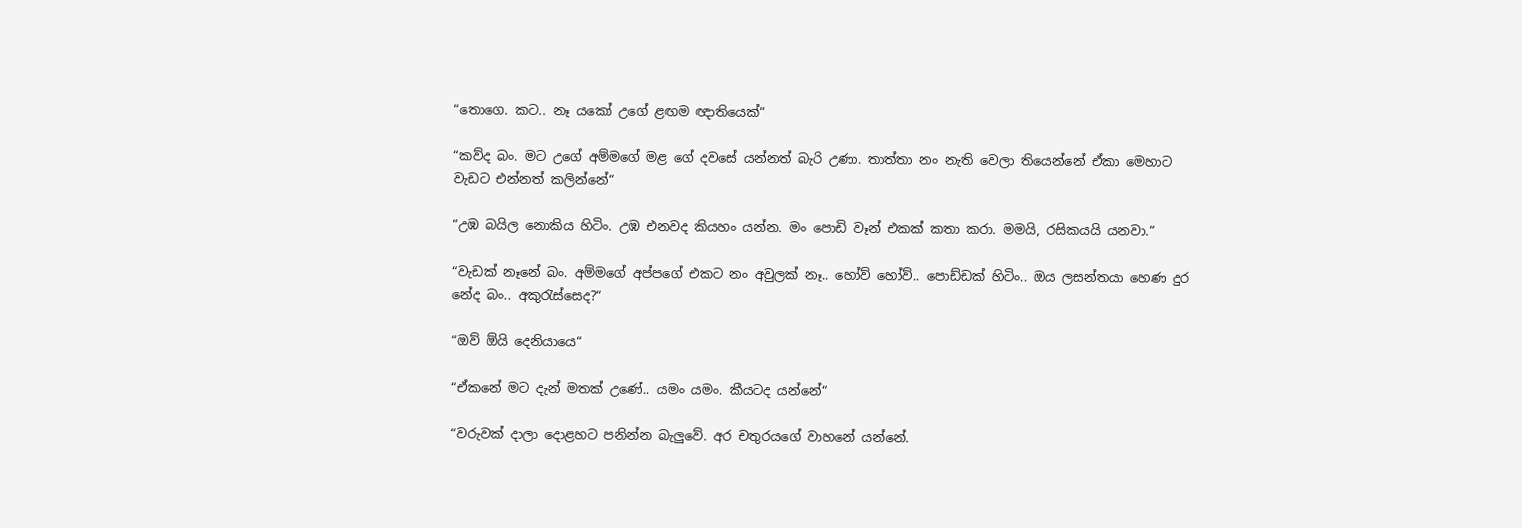“තොගෙ. කට.. නෑ යකෝ උගේ ළඟම ඥාතියෙක්“

“කව්ද බං. මට උගේ අම්මගේ මළ ගේ දවසේ යන්නත් බැරි උණා. තාත්තා නං නැති වෙලා තියෙන්නේ ඒකා මෙහාට වැඩට එන්නත් කලින්නේ“

“උඹ බයිල නොකිය හිටිං. උඹ එනවද කියහං යන්න. මං පොඩි වෑන් එකක් කතා කරා. මමයි, රසිකයයි යනවා.“

“වැඩක් නෑනේ බං. අම්මගේ අප්පගේ එකට නං අවුලක් නෑ.. හෝව් හෝව්.. පොඩ්ඩක් හිටිං.. ඔය ලසන්තයා හෙණ දුර නේද බං.. අකුරැස්සෙද?“

“ඔව් ඕයි දෙනියායෙ“

“ඒකනේ මට දැන් මතක් උණේ.. යමං යමං. කීයටද යන්නේ“

“වරුවක් දාලා දොළහට පනින්න බැලුවේ. අර චතුරයගේ වාහනේ යන්නේ.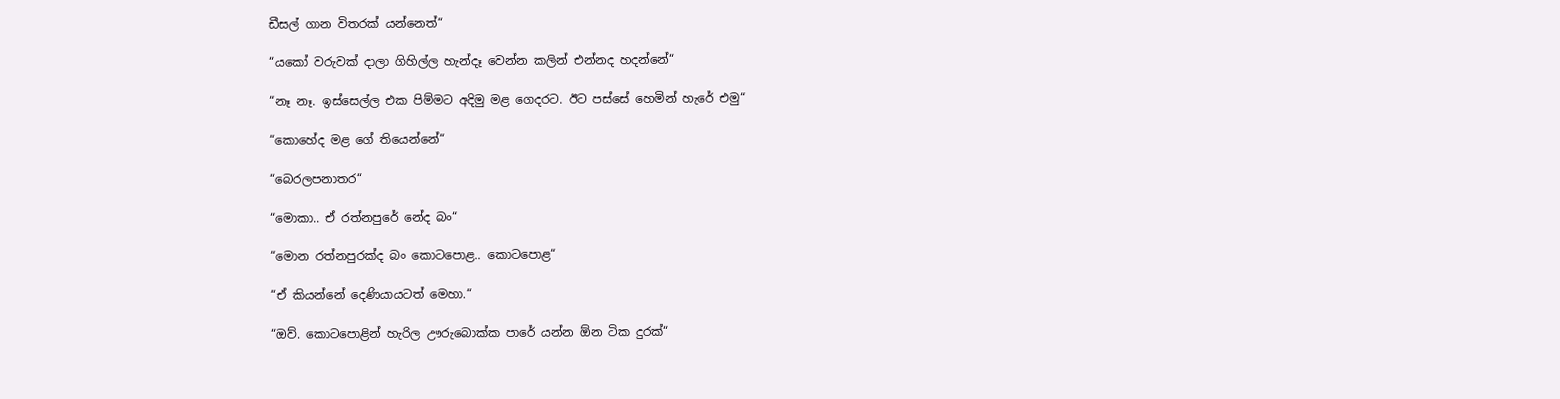ඩීසල් ගාන විතරක් යන්නෙත්“

“යකෝ වරුවක් දාලා ගිහිල්ල හැන්දෑ වෙන්න කලින් එන්නද හදන්නේ“

“නෑ නෑ. ඉස්සෙල්ල එක පිම්මට අදිමු මළ ගෙදරට. ඊට පස්සේ හෙමින් හැරේ එමු“

“කොහේද මළ ගේ තියෙන්නේ“

“බෙරලපනාතර“

“මොකා.. ඒ රත්නපුරේ නේද බං“

“මොන රත්නපුරක්ද බං කොටපොළ.. කොටපොළ“

“ඒ කියන්නේ දෙණියායටත් මෙහා.“

“ඔව්. කොටපොළින් හැරිල ඌරුබොක්ක පාරේ යන්න ඕන ටික දුරක්“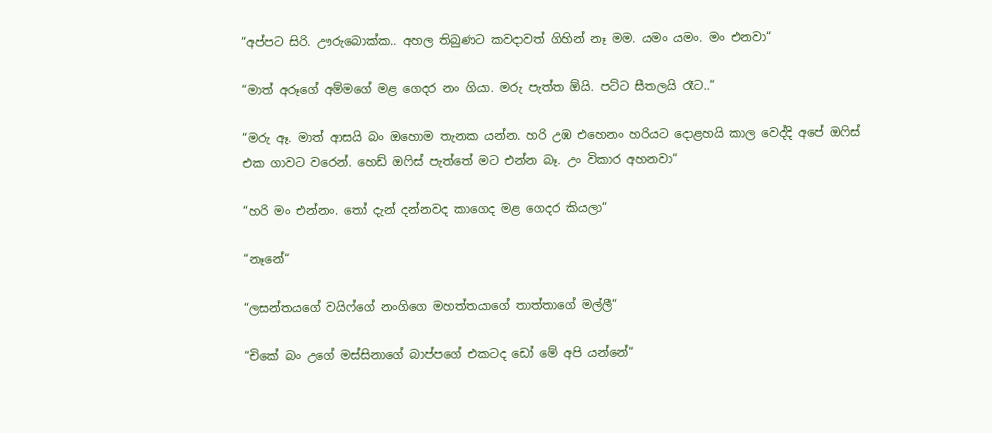“අප්පට සිරි. ඌරුබොක්ක.. අහල තිබුණට කවදාවත් ගිහින් නෑ මම. යමං යමං. මං එනවා“

“මාත් අරූගේ අම්මගේ මළ ගෙදර නං ගියා. මරු පැත්ත ඕයි. පට්ට සීතලයි රෑට..“

“මරු ඈ. මාත් ආසයි බං ඔහොම තැනක යන්න. හරි උඹ එහෙනං හරියට දොළහයි කාල වෙද්දි අපේ ඔෆිස් එක ගාවට වරෙන්. හෙඩ් ඔෆිස් පැත්තේ මට එන්න බෑ. උං විකාර අහනවා“

“හරි මං එන්නං. තෝ දැන් දන්නවද කාගෙද මළ ගෙදර කියලා“

“නෑනේ“

“ලසන්තයගේ වයිෆ්ගේ නංගිගෙ මහත්තයාගේ තාත්තාගේ මල්ලී“

“චිකේ බං උගේ මස්සිනාගේ බාප්පගේ එකටද ඩෝ මේ අපි යන්නේ“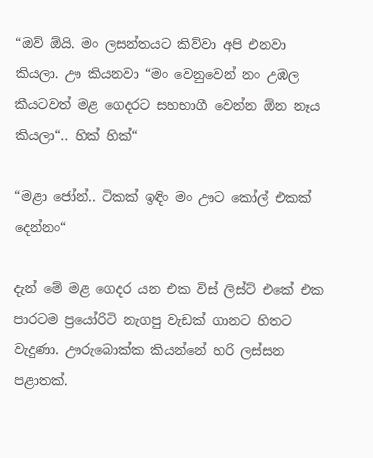“ඔව් ඕයි. මං ලසන්තයට කිව්වා අපි එනවා කියලා. ඌ කියනවා “මං වෙනුවෙන් නං උඹල කීයටවත් මළ ගෙදරට සහභාගී වෙන්න ඕන නෑය කියලා“.. හික් හික්“

“මළා ජෝන්.. ටිකක් ඉඳිං මං ඌට කෝල් එකක් දෙන්නං“

දැන් මේ මළ ගෙදර යන එක විස් ලිස්ට් එකේ එක පාරටම ප්‍රයෝරිටි නැගපු වැඩක් ගානට හිතට වැදුණා. ඌරුබොක්ක කියන්නේ හරි ලස්සන පළාතක්.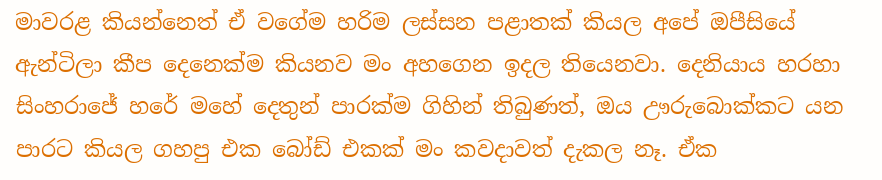මාවරළ කියන්නෙත් ඒ වගේම හරිම ලස්සන පළාතක් කියල අපේ ඔපීසියේ ඇන්ටිලා කීප දෙනෙක්ම කියනව මං අහගෙන ඉදල තියෙනවා. දෙනියාය හරහා සිංහරාජේ හරේ මහේ දෙතුන් පාරක්ම ගිහින් තිබුණත්, ඔය ඌරුබොක්කට යන පාරට කියල ගහපු එක බෝඩ් එකක් මං කවදාවත් දැකල නෑ. ඒක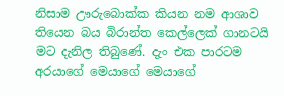නිසාම ඌරුබොක්ක කියන නම ආශාව තියෙන බය බිරාන්ත කෙල්ලෙක් ගානටයි මට දැනිල තිබුණේ. දැං එක පාරටම අරයාගේ මෙයාගේ මෙයාගේ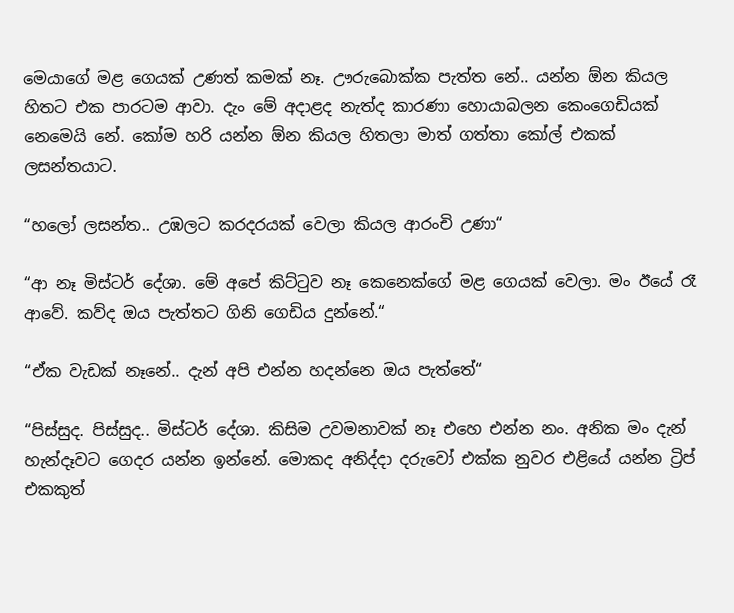මෙයාගේ මළ ගෙයක් උණත් කමක් නෑ. ඌරුබොක්ක පැත්ත නේ.. යන්න ඕන කියල හිතට එක පාරටම ආවා. දැං මේ අදාළද නැත්ද කාරණා හොයාබලන කෙංගෙඩියක් නෙමෙයි නේ. කෝම හරි යන්න ඕන කියල හිතලා මාත් ගත්තා කෝල් එකක් ලසන්තයාට.

“හලෝ ලසන්ත.. උඹලට කරදරයක් වෙලා කියල ආරංචි උණා“

“ආ නෑ මිස්ටර් දේශා. මේ අපේ කිට්ටුව නෑ කෙනෙක්ගේ මළ ගෙයක් වෙලා. මං ඊයේ රෑ ආවේ. කව්ද ඔය පැත්තට ගිනි ගෙඩිය දුන්නේ.“

“ඒක වැඩක් නෑනේ.. දැන් අපි එන්න හදන්නෙ ඔය පැත්තේ“

“පිස්සුද. පිස්සුද.. මිස්ටර් දේශා. කිසිම උවමනාවක් නෑ එහෙ එන්න නං. අනික මං දැන් හැන්දෑවට ගෙදර යන්න ඉන්නේ. මොකද අනිද්දා දරුවෝ එක්ක නුවර එළියේ යන්න ට්‍රිප් එකකුත්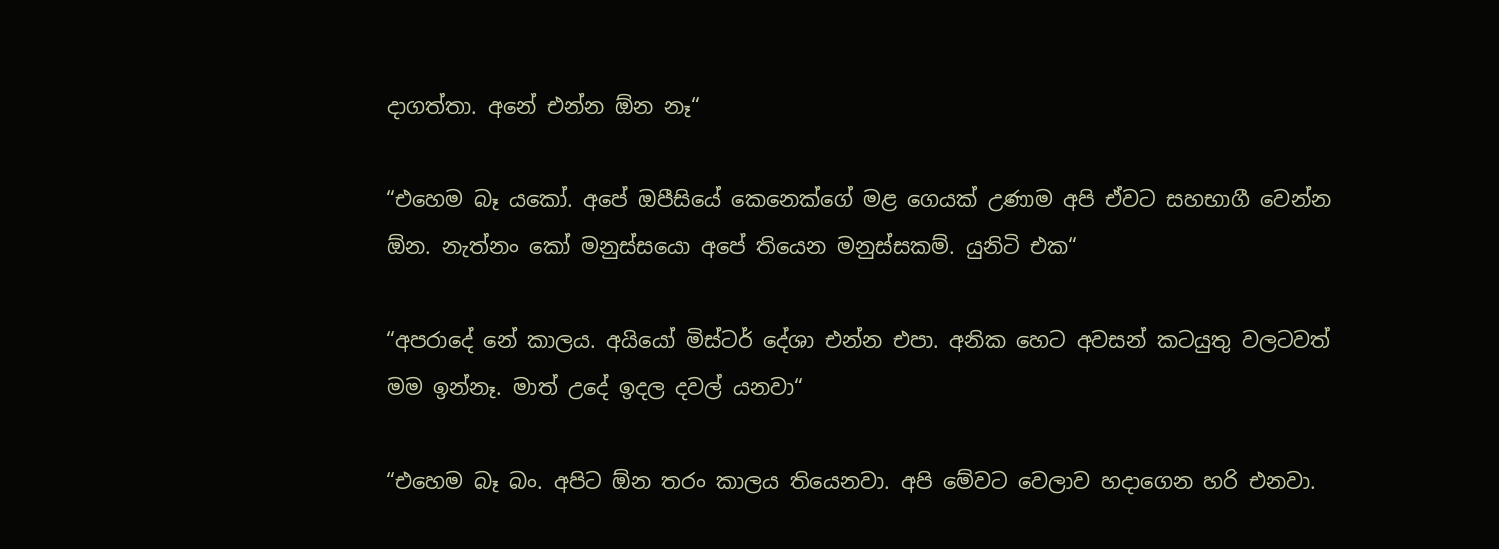දාගත්තා. අනේ එන්න ඕන නෑ“

“එහෙම බෑ යකෝ. අපේ ඔපීසියේ කෙනෙක්ගේ මළ ගෙයක් උණාම අපි ඒවට සහභාගී වෙන්න ඕන. නැත්නං කෝ මනුස්සයො අපේ තියෙන මනුස්සකම්. යුනිටි එක“

“අපරාදේ නේ කාලය. අයියෝ මිස්ටර් දේශා එන්න එපා. අනික හෙට අවසන් කටයුතු වලටවත් මම ඉන්නෑ. මාත් උදේ ඉදල දවල් යනවා“

“එහෙම බෑ බං. අපිට ඕන තරං කාලය තියෙනවා. අපි මේවට වෙලාව හදාගෙන හරි එනවා.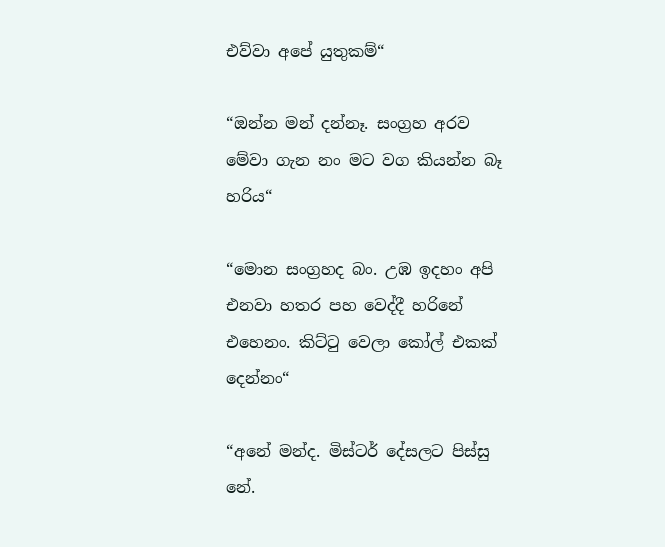එව්වා අපේ යුතුකම්“

“ඔන්න මන් දන්නෑ. සංග්‍රහ අරව මේවා ගැන නං මට වග කියන්න බෑ හරිය“

“මොන සංග්‍රහද බං. උඹ ඉදහං අපි එනවා හතර පහ වෙද්දී හරිනේ එහෙනං. කිට්ටු වෙලා කෝල් එකක් දෙන්නං“

“අනේ මන්ද. මිස්ටර් දේසලට පිස්සු නේ.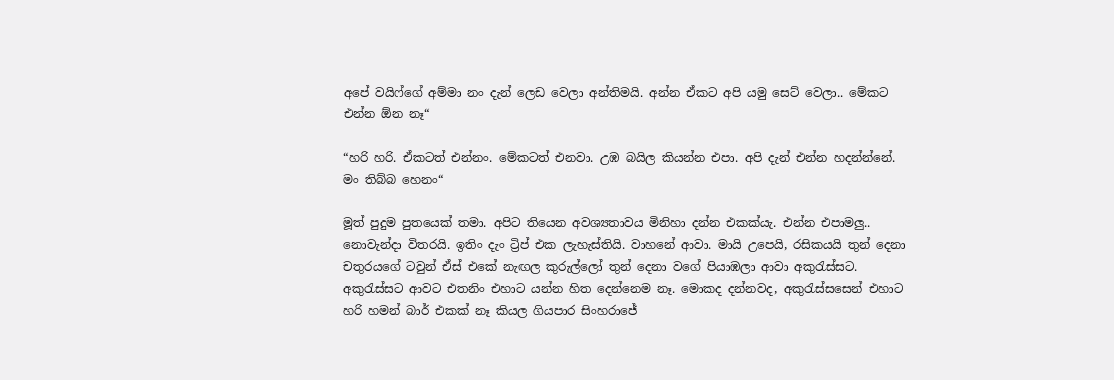අපේ වයිෆ්ගේ අම්මා නං දැන් ලෙඩ වෙලා අන්තිමයි. අන්න ඒකට අපි යමු සෙට් වෙලා.. මේකට එන්න ඕන නෑ“

“හරි හරි. ඒකටත් එන්නං. මේකටත් එනවා. උඹ බයිල කියන්න එපා. අපි දැන් එන්න හදන්න්නේ. මං තිබ්බ හෙනං“

මූත් පුදුම පුතයෙක් තමා. අපිට තියෙන අවශ්‍යතාවය මිනිහා දන්න එකක්යැ. එන්න එපාමලු.. නොවැන්දා විතරයි. ඉතිං දැං ට්‍රිප් එක ලැහැස්තියි. වාහනේ ආවා. මායි උපෙයි, රසිකයයි තුන් දෙනා චතුරයගේ ටවුන් ඒස් එකේ නැඟල කුරුල්ලෝ තුන් දෙනා වගේ පියාඹලා ආවා අකුරැස්සට. අකුරැස්සට ආවට එතනිං එහාට යන්න හිත දෙන්නෙම නෑ. මොකද දන්නවද, අකුරැස්සසෙන් එහාට හරි හමන් බාර් එකක් නෑ කියල ගියපාර සිංහරාජේ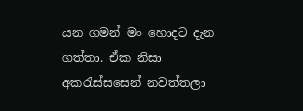යන ගමන් මං හොදට දැන ගත්තා. ඒක නිසා අකරැස්සසෙන් නවත්තලා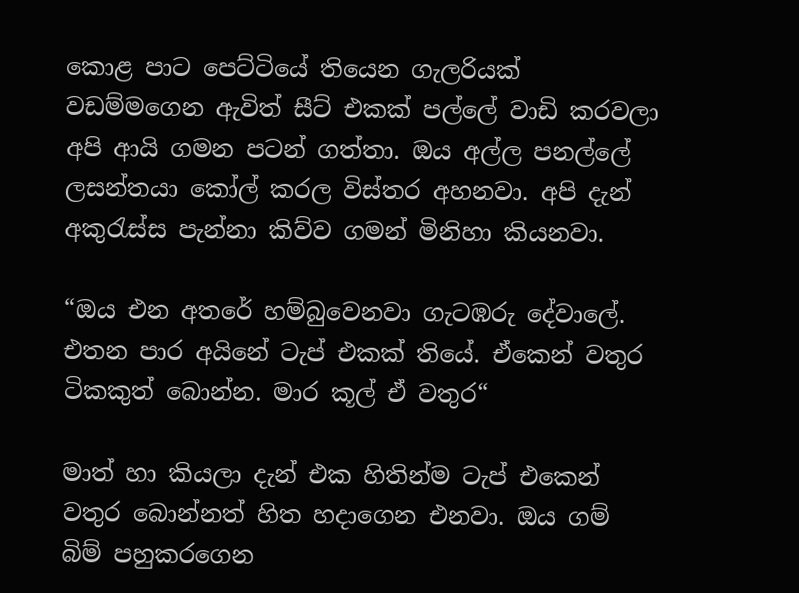කොළ පාට පෙට්ටියේ තියෙන ගැලරියක් වඩම්මගෙන ඇවිත් සීට් එකක් පල්ලේ වාඩි කරවලා අපි ආයි ගමන පටන් ගත්තා. ඔය අල්ල පනල්ලේ ලසන්තයා කෝල් කරල විස්තර අහනවා. අපි දැන් අකුරැස්ස පැන්නා කිව්ව ගමන් මිනිහා කියනවා.

“ඔය එන අතරේ හම්බුවෙනවා ගැටඹරු දේවාලේ. එතන පාර අයිනේ ටැප් එකක් තියේ. ඒකෙන් වතුර ටිකකුත් බොන්න. මාර කූල් ඒ වතුර“

මාත් හා කියලා දැන් එක හිතින්ම ටැප් එකෙන් වතුර බොන්නත් හිත හදාගෙන එනවා. ඔය ගම් බිම් පහුකරගෙන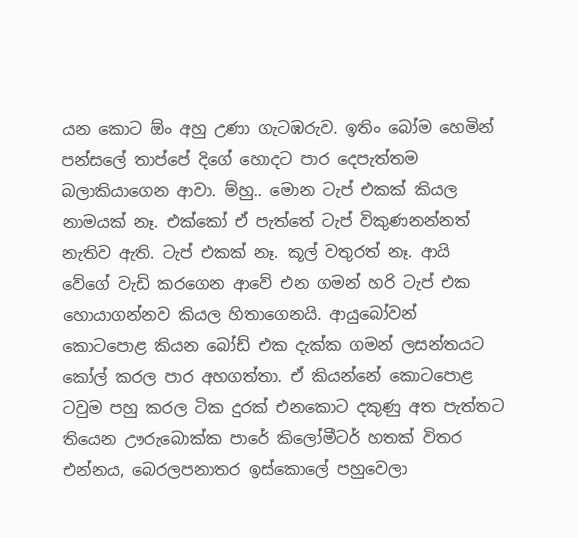යන කොට ඕං අහු උණා ගැටඹරුව. ඉතිං බෝම හෙමින් පන්සලේ තාප්පේ දිගේ හොදට පාර දෙපැත්තම බලාකියාගෙන ආවා. ම්හු.. මොන ටැප් එකක් කියල නාමයක් නෑ. එක්කෝ ඒ පැත්තේ ටැප් විකුණනන්නත් නැතිව ඇති. ටැප් එකක් නෑ. කූල් වතුරත් නෑ. ආයි වේගේ වැඩි කරගෙන ආවේ එන ගමන් හරි ටැප් එක හොයාගන්නව කියල හිතාගෙනයි. ආයුබෝවන් කොටපොළ කියන බෝඩ් එක දැක්ක ගමන් ලසන්තයට කෝල් කරල පාර අහගත්තා. ඒ කියන්නේ කොටපොළ ටවුම පහු කරල ටික දුරක් එනකොට දකුණු අත පැත්තට තියෙන ඌරුබොක්ක පාරේ කිලෝමීටර් හතක් විතර එන්නය, බෙරලපනාතර ඉස්කොලේ පහුවෙලා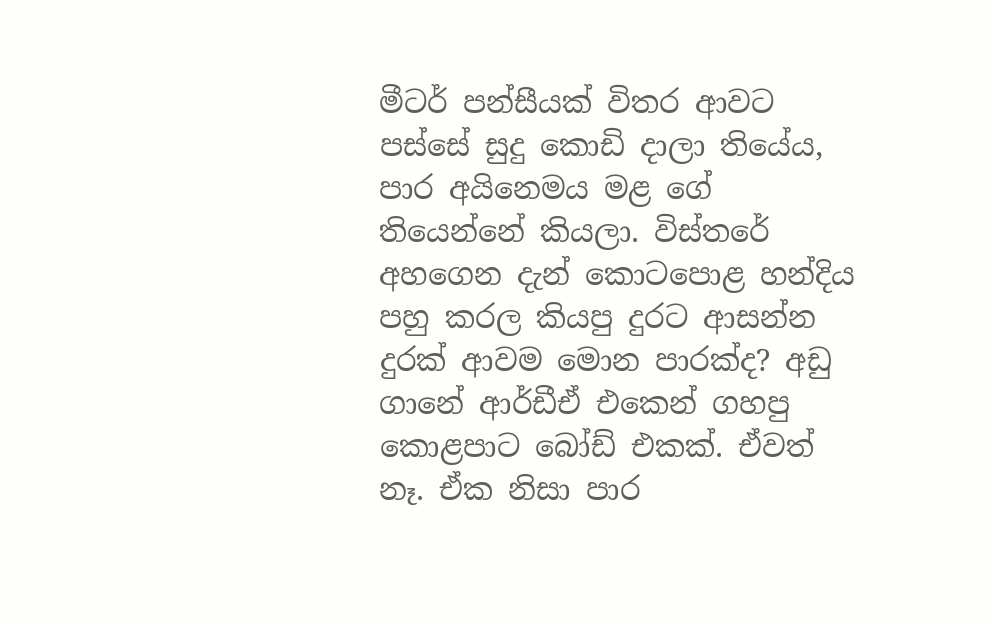මීටර් පන්සීයක් විතර ආවට පස්සේ සුදු කොඩි දාලා තියේය, පාර අයිනෙමය මළ ගේ තියෙන්නේ කියලා. විස්තරේ අහගෙන දැන් කොටපොළ හන්දිය පහු කරල කියපු දුරට ආසන්න දුරක් ආවම මොන පාරක්ද? අඩු ගානේ ආර්ඩීඒ එකෙන් ගහපු කොළපාට බෝඩ් එකක්. ඒවත් නෑ. ඒක නිසා පාර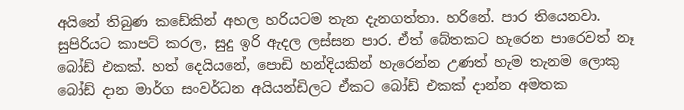අයිනේ තිබුණ කඩේකින් අහල හරියටම තැන දැනගත්තා. හරිනේ. පාර තියෙනවා. සුපිරියට කාපට් කරල, සුදු ඉරි ඇදල ලස්සන පාර. ඒත් බේතකට හැරෙන පාරෙවත් නෑ බෝඩ් එකක්. හත් දෙයියනේ, පොඩි හන්දියකින් හැරෙන්න උණත් හැම තැනම ලොකු බෝඩ් දාන මාර්ග සංවර්ධන අයියන්ඩිලට ඒකට බෝඩ් එකක් දාන්න අමතක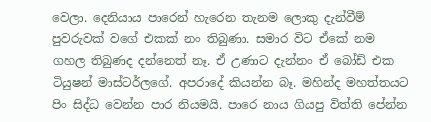වෙලා. දෙනියාය පාරෙන් හැරෙන තැනම ලොකු දැන්වීම් පුවරුවක් වගේ එකක් නං තිබුණා. සමාර විට ඒකේ නම ගහල තිබුණද දන්නෙත් නෑ. ඒ උණාට දැන්නං ඒ බෝඩ් එක ටියුෂන් මාස්ටර්ලගේ. අපරාදේ කියන්න බෑ. මහින්ද මහත්තයට පිං සිද්ධ වෙන්න පාර නියමයි. පාරෙ නාය ගියපු විත්ති පේන්න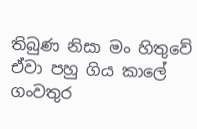තිබුණ නිසා මං හිතුවේ ඒවා පහු ගිය කාලේ ගංවතුර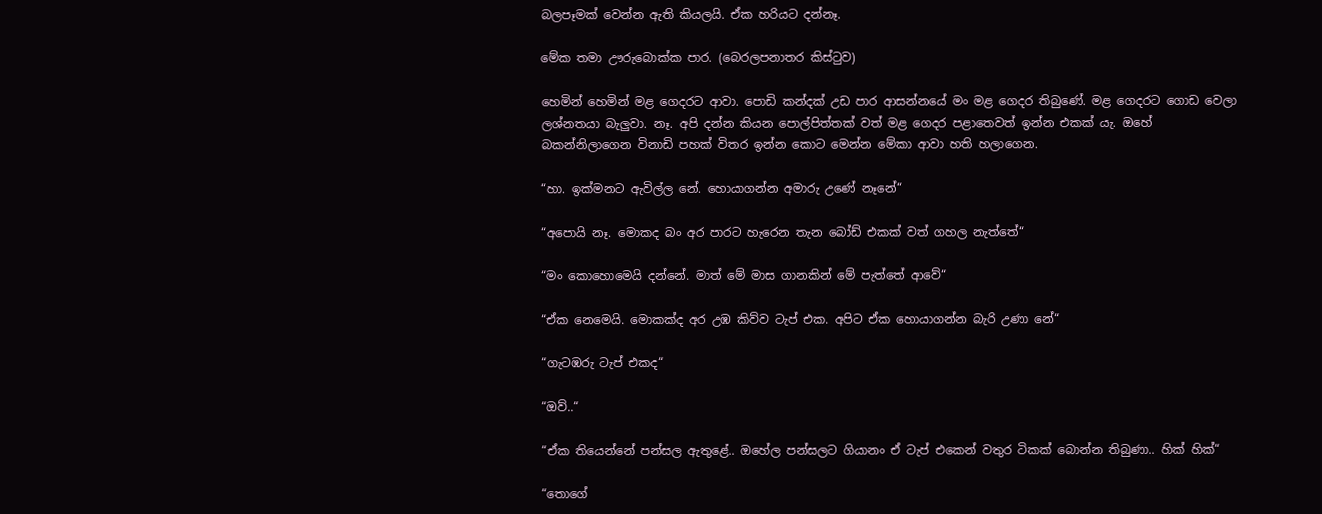බලපෑමක් වෙන්න ඇති කියලයි. ඒක හරියට දන්නෑ.

මේක තමා ඌරුබොක්ක පාර. (බෙරලපනාතර කිස්ටුව)

හෙමින් හෙමින් මළ ගෙදරට ආවා. පොඩි කන්දක් උඩ පාර ආසන්නයේ මං මළ ගෙදර තිබුණේ. මළ ගෙදරට ගොඩ වෙලා ලශ්නතයා බැලුවා. නෑ. අපි දන්න කියන පොල්පිත්තක් වත් මළ ගෙදර පළාතෙවත් ඉන්න එකක් යැ. ඔහේ බකන්නිලාගෙන විනාඩි පහක් විතර ඉන්න කොට මෙන්න මේකා ආවා හති හලාගෙන.

“හා. ඉක්මනට ඇවිල්ල නේ. හොයාගන්න අමාරු උණේ නෑනේ“

“අපොයි නෑ. මොකද බං අර පාරට හැරෙන තැන බෝඩ් එකක් වත් ගහල නැත්තේ“

“මං කොහොමෙයි දන්නේ. මාත් මේ මාස ගානකින් මේ පැත්තේ ආවේ“

“ඒක නෙමෙයි. මොකක්ද අර උඹ කිව්ව ටැප් එක. අපිට ඒක හොයාගන්න බැරි උණා නේ“

“ගැටඹරු ටැප් එකද“

“ඔව්..“

“ඒක තියෙන්නේ පන්සල ඇතුළේ.. ඔහේල පන්සලට ගියානං ඒ ටැප් එකෙන් වතුර ටිකක් බොන්න තිබුණා.. හික් හික්“

“තොගේ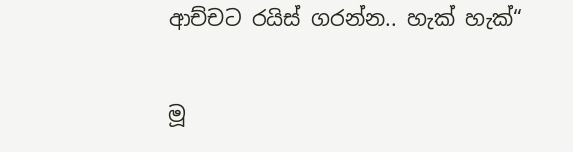ආච්චට රයිස් ගරන්න.. හැක් හැක්“

මූ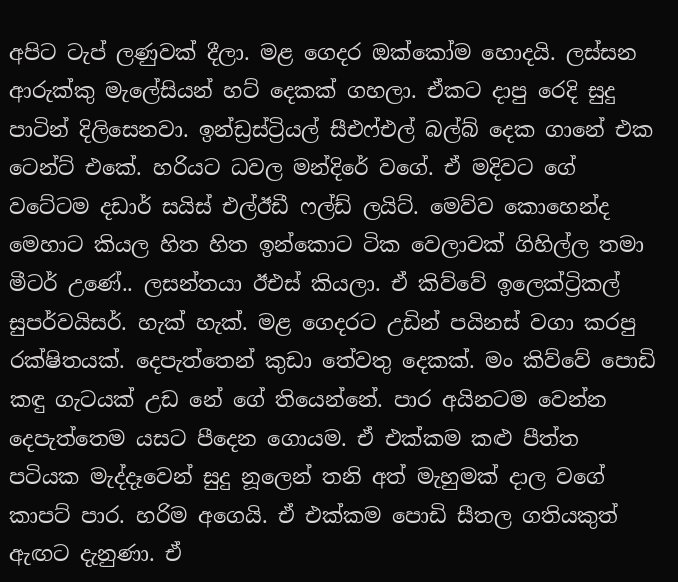අපිට ටැප් ලණුවක් දීලා. මළ ගෙදර ඔක්කෝම හොදයි. ලස්සන ආරුක්කු මැලේසියන් හට් දෙකක් ගහලා. ඒකට දාපු රෙදි සුදු පාටින් දිලිසෙනවා. ඉන්ඩ්‍රස්ට්‍රියල් සීඑෆ්එල් බල්බ් දෙක ගානේ එක ටෙන්ට් එකේ. හරියට ධවල මන්දිරේ වගේ. ඒ මදිවට ගේ වටේටම දඩාර් සයිස් එල්ඊඩී ෆල්ඩ් ලයිට්. මෙව්ව කොහෙන්ද මෙහාට කියල හිත හිත ඉන්කොට ටික වෙලාවක් ගිහිල්ල තමා මීටර් උණේ.. ලසන්තයා ඊඑස් කියලා. ඒ කිව්වේ ඉලෙක්ට්‍රිකල් සුපර්වයිසර්. හැක් හැක්. මළ ගෙදරට උඩින් පයිනස් වගා කරපු රක්ෂිතයක්. දෙපැත්තෙන් කුඩා තේවතු දෙකක්. මං කිව්වේ පොඩි කඳු ගැටයක් උඩ නේ ගේ තියෙන්නේ. පාර අයිනටම වෙන්න දෙපැත්තෙම යසට පීදෙන ගොයම. ඒ එක්කම කළු පීත්ත පටියක මැද්දෑවෙන් සුදු නූලෙන් තනි අත් මැහුමක් දාල වගේ කාපට් පාර. හරිම අගෙයි. ඒ එක්කම පොඩි සීතල ගතියකුත් ඇඟට දැනුණා. ඒ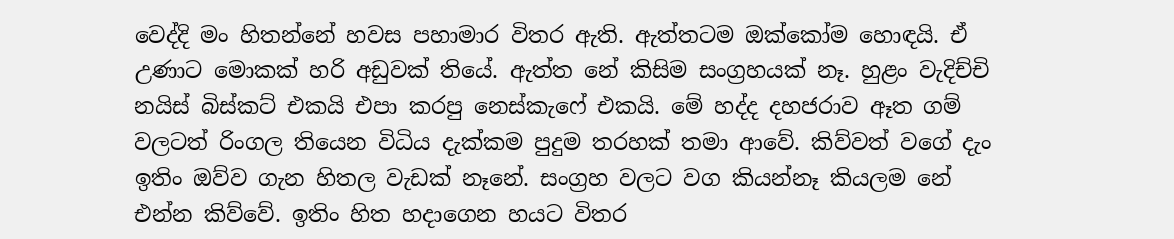වෙද්දි මං හිතන්නේ හවස පහාමාර විතර ඇති. ඇත්තටම ඔක්කෝම හොඳයි. ඒ උණාට මොකක් හරි අඩුවක් තියේ. ඇත්ත නේ කිසිම සංග්‍රහයක් නෑ. හුළං වැදිච්චි නයිස් බිස්කට් එකයි එපා කරපු නෙස්කැෆේ එකයි. මේ හද්ද දහජරාව ඈත ගම් වලටත් රිංගල තියෙන විධිය දැක්කම පුදුම තරහක් තමා ආවේ. කිව්වත් වගේ දැං ඉතිං ඔව්ව ගැන හිතල වැඩක් නෑනේ. සංග්‍රහ වලට වග කියන්නෑ කියලම නේ එන්න කිව්වේ. ඉතිං හිත හදාගෙන හයට විතර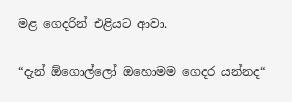මළ ගෙදරින් එළියට ආවා.

“දැන් ඕගොල්ලෝ ඔහොමම ගෙදර යන්නද“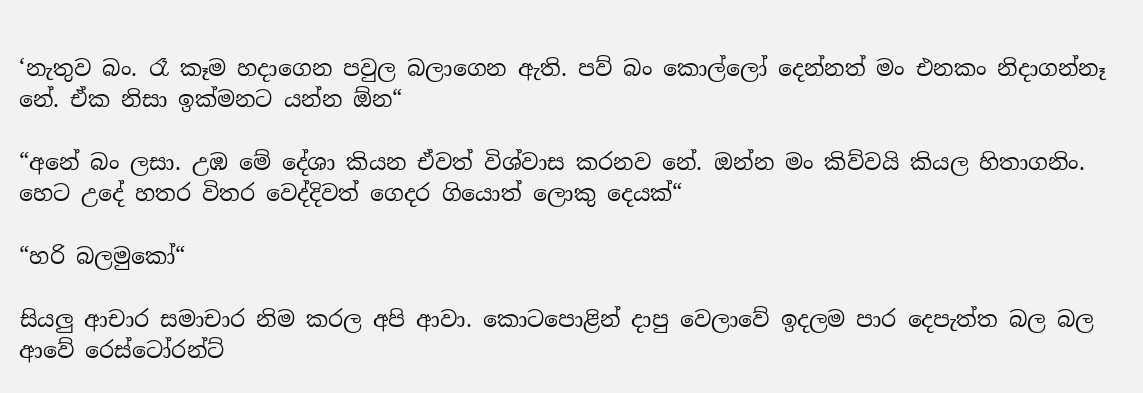‘නැතුව බං. රෑ කෑම හදාගෙන පවුල බලාගෙන ඇති. පව් බං කොල්ලෝ දෙන්නත් මං එනකං නිදාගන්නෑ නේ. ඒක නිසා ඉක්මනට යන්න ඕන“

“අනේ බං ලසා. උඹ මේ දේශා කියන ඒවත් විශ්වාස කරනව නේ. ඔන්න මං කිව්වයි කියල හිතාගනිං. හෙට උදේ හතර විතර වෙද්දිවත් ගෙදර ගියොත් ලොකු දෙයක්“

“හරි බලමුකෝ“

සියලු ආචාර සමාචාර නිම කරල අපි ආවා. කොටපොළින් දාපු වෙලාවේ ඉදලම පාර දෙපැත්ත බල බල ආවේ රෙස්ටෝරන්ට්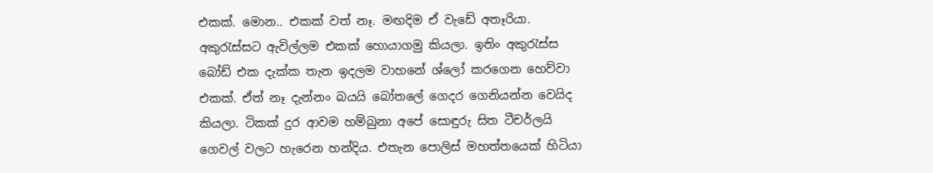එකක්. මොන.. එකක් වත් නෑ. මඟදිම ඒ වැඩේ අතෑරියා. අකුරැස්සට ඇවිල්ලම එකක් හොයාගමු කියලා. ඉතිං අකුරැස්ස බෝඩ් එක දැක්ක තැන ඉදලම වාහනේ ශ්ලෝ කරගෙන හෙව්වා එකක්. ඒත් නෑ දැන්නං බයයි බෝතලේ ගෙදර ගෙනියන්න වෙයිද කියලා. ටිකක් දුර ආවම හම්බුනා අපේ සොඳුරු සිත ටීචර්ලයි ගෙවල් වලට හැරෙන හන්දිය. එතැන පොලිස් මහත්තයෙක් හිටියා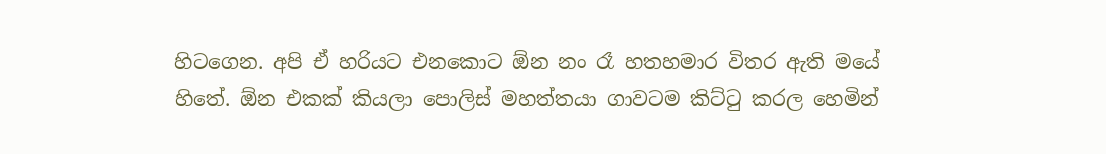හිටගෙන. අපි ඒ හරියට එනකොට ඕන නං රෑ හතහමාර විතර ඇති මයේ හිතේ. ඕන එකක් කියලා පොලිස් මහත්තයා ගාවටම කිට්ටු කරල හෙමින්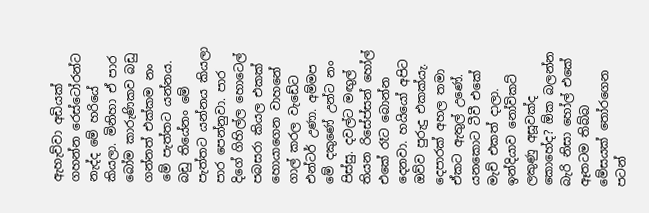ඇහැව්වා අඩියක් ගහන්න රෙස්ටෝරන්ට නැද්ද මේ හරියේ කියලා. මිනිහා ඒ පාර බෝම කාරුණිකව බඩු ගන්නත් එක්කම නං මේ පැත්තට යන්නය. බඩු තියේනං මේ පැත්තට යන්නය කියලා පාර පෙන්නුවා. පාර දිගේ ගිහිල්ල හොටෙල් පබසරා කියල එකක් හොයාගෙන වාහනේ ගාල් කරල වැඩේට එන්ටර් උණා. අම්මප මේ දකුණේ උන්ට නං පිස්සු. දවල්ට මඟුල් තියන රිසේප්සන් හෝල් එකේ රෑට බොන්න දෙනවා. හයියෝ අපිට ඔව්ව පුරුදු එකක්යැ. දෙපාරක් අහල තමා ඒකට ඇතුල් උණේ. යනකොට ටීවී එකේ මැච් එකත් දාලා. ඉන්දියාව නෝවිකට් ලකුණු අසූවක්ද කොහේද? ඕක බලන්න බැරි නිසා හෝල් එකේ ඈතටම තිබ්බ මේසයක් තෝරගෙන පටන්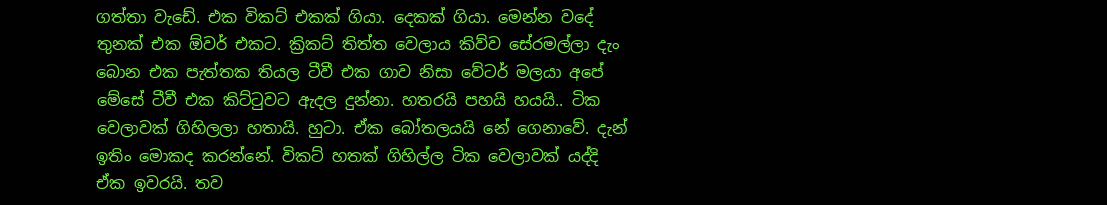ගත්තා වැඩේ. එක විකට් එකක් ගියා. දෙකක් ගියා. මෙන්න වදේ තුනක් එක ඕවර් එකට. ක්‍රිකට් තිත්ත වෙලාය කිව්ව සේරමල්ලා දැං බොන එක පැත්තක තියල ටීවී එක ගාව නිසා වේටර් මලයා අපේ මේසේ ටීවී එක කිට්ටුවට ඇදල දුන්නා. හතරයි පහයි හයයි.. ටික වෙලාවක් ගිහිලලා හතායි. හුටා. ඒක බෝතලයයි නේ ගෙනාවේ. දැන් ඉතිං මොකද කරන්නේ. විකට් හතක් ගිහිල්ල ටික වෙලාවක් යද්දි ඒක ඉවරයි. තව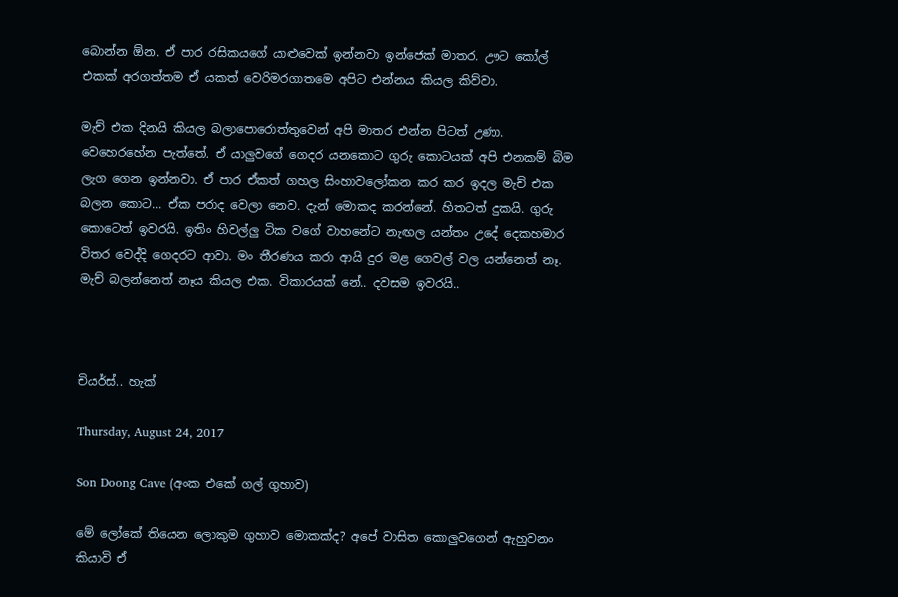බොන්න ඕන. ඒ පාර රසිකයගේ යාළුවෙක් ඉන්නවා ඉන්ජෙක් මාතර. ඌට කෝල් එකක් අරගත්තම ඒ යකත් වෙරිමරගාතමෙ අපිට එන්නය කියල කිව්වා.

මැච් එක දිනයි කියල බලාපොරොත්තුවෙන් අපි මාතර එන්න පිටත් උණා. වෙහෙරහේන පැත්තේ. ඒ යාලුවගේ ගෙදර යනකොට ගුරු කොටයක් අපි එනකම් බිම ලැග ගෙන ඉන්නවා. ඒ පාර ඒකත් ගහල සිංහාවලෝකන කර කර ඉදල මැච් එක බලන කොට... ඒක පරාද වෙලා නෙව. දැන් මොකද කරන්නේ. හිතටත් දුකයි. ගුරු කොටෙත් ඉවරයි. ඉතිං හිවල්ලු ටික වගේ වාහනේට නැඟල යන්තං උදේ දෙකහමාර විතර වෙද්දි ගෙදරට ආවා. මං තීරණය කරා ආයි දුර මළ ගෙවල් වල යන්නෙත් නෑ. මැච් බලන්නෙත් නෑය කියල එක. විකාරයක් නේ.. දවසම ඉවරයි..



චියර්ස්.. හැක්

Thursday, August 24, 2017

Son Doong Cave (අංක එකේ ගල් ගුහාව)

මේ ලෝකේ තියෙන ලොකුම ගුහාව මොකක්ද? අපේ වාසිත කොලුවගෙන් ඇහුවනං කියාවි ඒ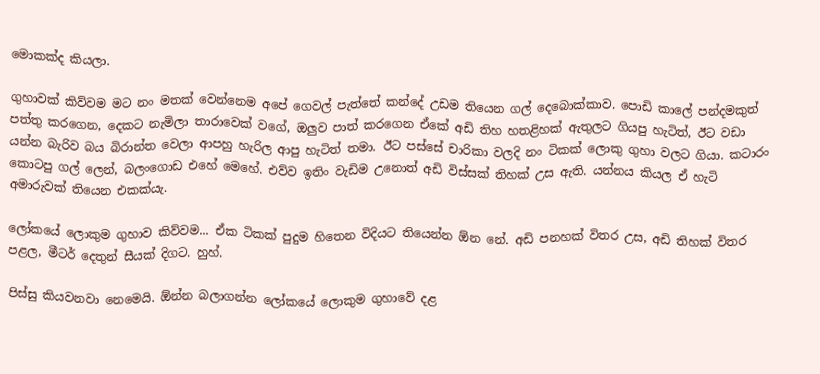මොකක්ද කියලා.

ගුහාවක් කිව්වම මට නං මතක් වෙන්නෙම අපේ ගෙවල් පැත්තේ කන්දේ උඩම තියෙන ගල් දෙබොක්කාව. පොඩි කාලේ පන්දමකුත් පත්තු කරගෙන, දෙකට නැමිලා තාරාවෙක් වගේ, ඔලුව පාත් කරගෙන ඒකේ අඩි තිහ හතළිහක් ඇතුලට ගියපු හැටිත්, ඊට වඩා යන්න බැරිව බය බිරාන්ත වෙලා ආපහු හැරිල ආපු හැටිත් තමා. ඊට පස්සේ චාරිකා වලදි නං ටිකක් ලොකු ගුහා වලට ගියා. කටාරං කොටපු ගල් ලෙන්, බලංගොඩ එහේ මෙහේ. එව්ව ඉතිං වැඩිම උනොත් අඩි විස්සක් තිහක් උස ඇති. යන්නය කියල ඒ හැටි අමාරුවක් තියෙන එකක්යැ.

ලෝකයේ ලොකුම ගුහාව කිව්වම... ඒක ටිකක් පුදුම හිතෙන විදියට තියෙන්න ඕන නේ. අඩි පනහක් විතර උස, අඩි තිහක් විතර පළල, මීටර් දෙතුන් සීයක් දිගට. හුහ්.

පිස්සු කියවනවා නෙමෙයි. ඕන්න බලාගන්න ලෝකයේ ලොකුම ගුහාවේ දළ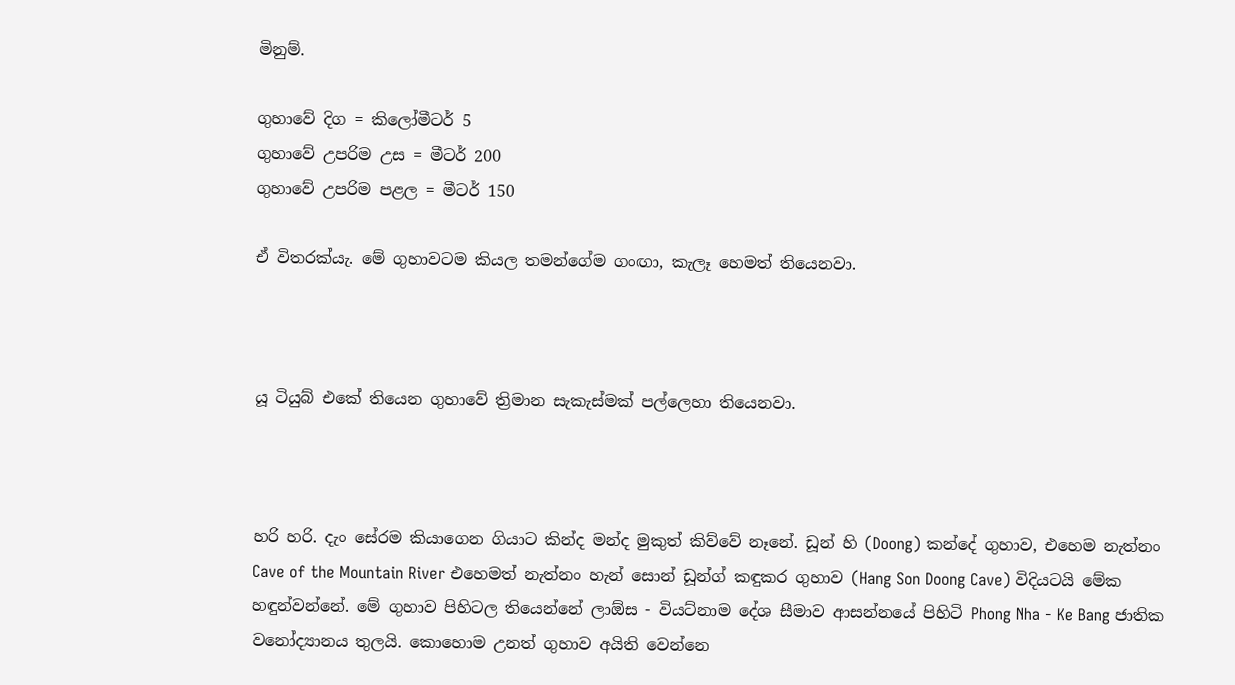මිනුම්.

ගුහාවේ දිග = කිලෝමීටර් 5
ගුහාවේ උපරිම උස = මීටර් 200
ගුහාවේ උපරිම පළල = මීටර් 150

ඒ විතරක්යැ. මේ ගුහාවටම කියල තමන්ගේම ගංඟා, කැලෑ හෙමත් තියෙනවා.



යූ ටියුබ් එකේ තියෙන ගුහාවේ ත්‍රිමාන සැකැස්මක් පල්ලෙහා තියෙනවා.



හරි හරි. දැං සේරම කියාගෙන ගියාට කින්ද මන්ද මුකුත් කිව්වේ නෑනේ. ඩූන් හි (Doong) කන්දේ ගුහාව, එහෙම නැත්නං Cave of the Mountain River එහෙමත් නැත්නං හැන් සොන් ඩූන්ග් කඳුකර ගුහාව (Hang Son Doong Cave) විදියටයි මේක හඳුන්වන්නේ. මේ ගුහාව පිහිටල තියෙන්නේ ලාඕස - වියට්නාම දේශ සීමාව ආසන්නයේ පිහිටි Phong Nha - Ke Bang ජාතික වනෝද්‍යානය තුලයි. කොහොම උනත් ගුහාව අයිති වෙන්නෙ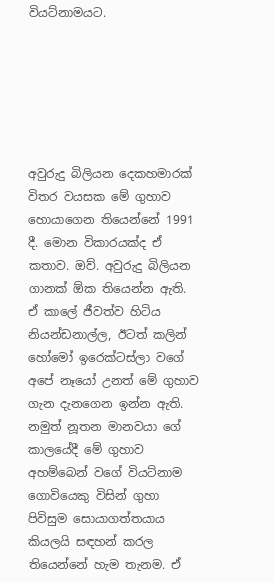වියට්නාමයට.






අවුරුදු බිලියන දෙකහමාරක් විතර වයසක මේ ගුහාව හොයාගෙන තියෙන්නේ 1991 දී. මොන විකාරයක්ද ඒ කතාව. ඔව්. අවුරුදු බිලියන ගානක් ඕක තියෙන්න ඇති. ඒ කාලේ ජීවත්ව හිටිය නියන්ඩනාල්ල, ඊටත් කලින් හෝමෝ ඉරෙක්ටස්ලා වගේ අපේ නෑයෝ උනත් මේ ගුහාව ගැන දැනගෙන ඉන්න ඇති. නමුත් නූතන මානවයා ගේ කාලයේදී මේ ගුහාව අහම්බෙන් වගේ වියට්නාම ගොවියෙකු විසින් ගුහා පිවිසුම සොයාගත්තයාය කියලයි සඳහන් කරල තියෙන්නේ හැම තැනම. ඒ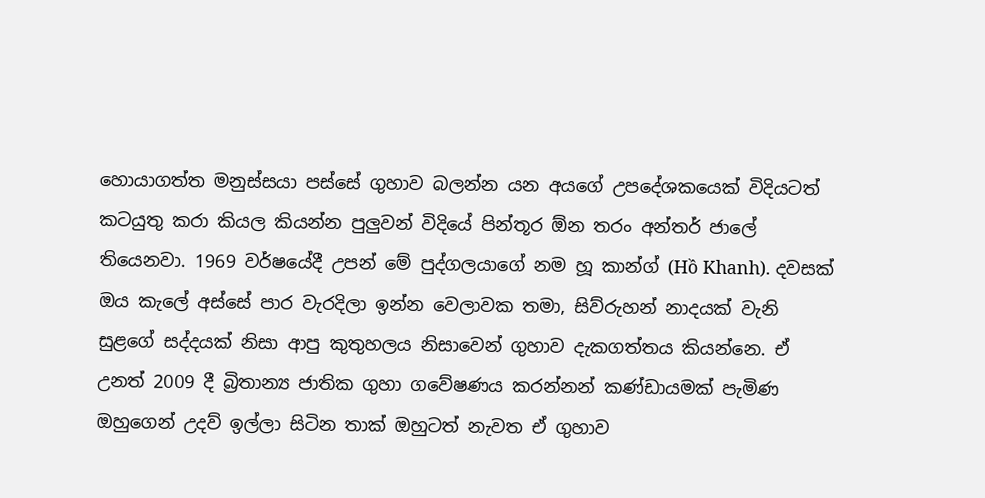හොයාගත්ත මනුස්සයා පස්සේ ගුහාව බලන්න යන අයගේ උපදේශකයෙක් විදියටත් කටයුතු කරා කියල කියන්න පුලුවන් විදියේ පින්තූර ඕන තරං අන්තර් ජාලේ තියෙනවා. 1969 වර්ෂයේදී උපන් මේ පුද්ගලයාගේ නම හූ කාන්ග් (Hồ Khanh). දවසක් ඔය කැලේ අස්සේ පාර වැරදිලා ඉන්න වෙලාවක තමා, සිව්රුහන් නාදයක් වැනි සුළගේ සද්දයක් නිසා ආපු කුතුහලය නිසාවෙන් ගුහාව දැකගත්තය කියන්නෙ. ඒ උනත් 2009 දී බ්‍රිතාන්‍ය ජාතික ගුහා ගවේෂණය කරන්නන් කණ්ඩායමක් පැමිණ ඔහුගෙන් උදව් ඉල්ලා සිටින තාක් ඔහුටත් නැවත ඒ ගුහාව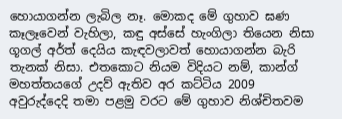හොයාගන්න ලැබිල නෑ. මොකද මේ ගුහාව ඝණ කෑලෑවෙන් වැහිලා, කඳු අස්සේ හැංගිලා තියෙන නිසා ගූගල් අර්ත් දෙයිය කැඳවලාවත් හොයාගන්න බැරි තැනක් නිසා. එතකොට නියම විදියට නම්, කාන්ග් මහත්තයගේ උදව් ඇතිව අර කට්ටිය 2009 අවුරුද්දෙදි තමා පළමු වරට මේ ගුහාව නිශ්චිතවම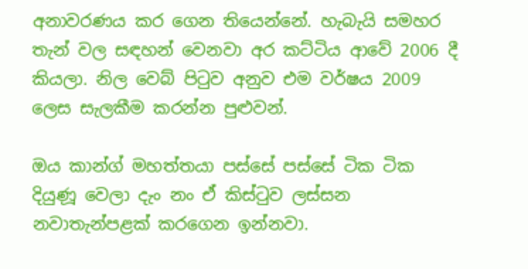අනාවරණය කර ගෙන තියෙන්නේ. හැබැයි සමහර තැන් වල සඳහන් වෙනවා අර කට්ටිය ආවේ 2006 දී කියලා. නිල වෙබ් පිටුව අනුව එම වර්ෂය 2009 ලෙස සැලකීම කරන්න පුළුවන්.

ඔය කාන්ග් මහත්තයා පස්සේ පස්සේ ටික ටික දියුණූ වෙලා දැං නං ඒ කිස්ටුව ලස්සන නවාතැන්පළක් කරගෙන ඉන්නවා.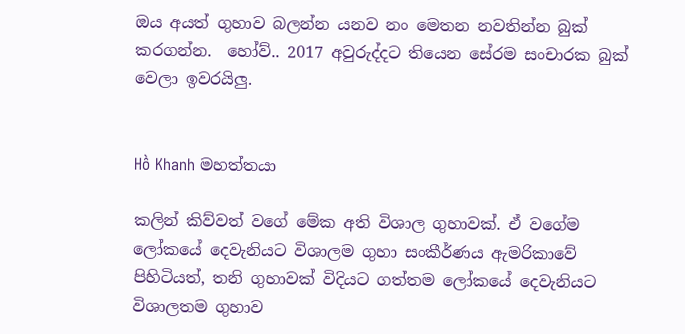ඔය අයත් ගුහාව බලන්න යනව නං මෙතන නවතින්න බුක් කරගන්න.  හෝව්.. 2017 අවුරුද්දට තියෙන සේරම සංචාරක බුක් වෙලා ඉවරයිලු.


Hồ Khanh මහත්තයා

කලින් කිව්වත් වගේ මේක අති විශාල ගුහාවක්. ඒ වගේම ලෝකයේ දෙවැනියට විශාලම ගුහා සංකීර්ණය ඇමරිකාවේ පිහිටියත්, තනි ගුහාවක් විදියට ගත්තම ලෝකයේ දෙවැනියට විශාලතම ගුහාව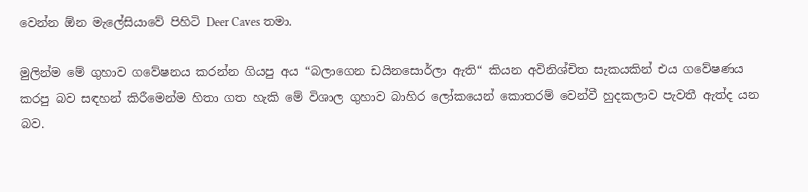වෙන්න ඕන මැලේසියාවේ පිහිටි Deer Caves තමා.

මුලින්ම මේ ගුහාව ගවේෂනය කරන්න ගියපු අය “බලාගෙන ඩයිනසොර්ලා ඇති“ කියන අවිනිශ්චිත සැකයකින් එය ගවේෂණය කරපු බව සඳහන් කිරීමෙන්ම හිතා ගත හැකි මේ විශාල ගුහාව බාහිර ලෝකයෙන් කොතරම් වෙන්වී හුදකලාව පැවතී ඇත්ද යන බව.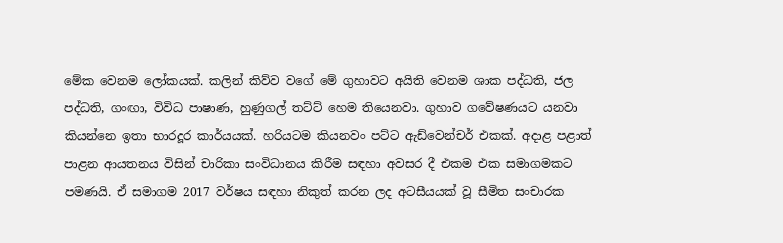මේක වෙනම ලෝකයක්. කලින් කිව්ව වගේ මේ ගුහාවට අයිති වෙනම ශාක පද්ධති, ජල පද්ධති, ගංඟා, විවිධ පාෂාණ, හුණුගල් තට්ට් හෙම තියෙනවා. ගුහාව ගවේෂණයට යනවා කියන්නෙ ඉතා භාරදූර කාර්යයක්. හරියටම කියනවං පට්ට ඇඩ්වෙන්චර් එකක්. අදාළ පළාත් පාළන ආයතනය විසින් චාරිකා සංවිධානය කිරීම සඳහා අවසර දී එකම එක සමාගමකට පමණයි. ඒ සමාගම 2017 වර්ෂය සඳහා නිකුත් කරන ලද අටසීයයක් වූ සීමිත සංචාරක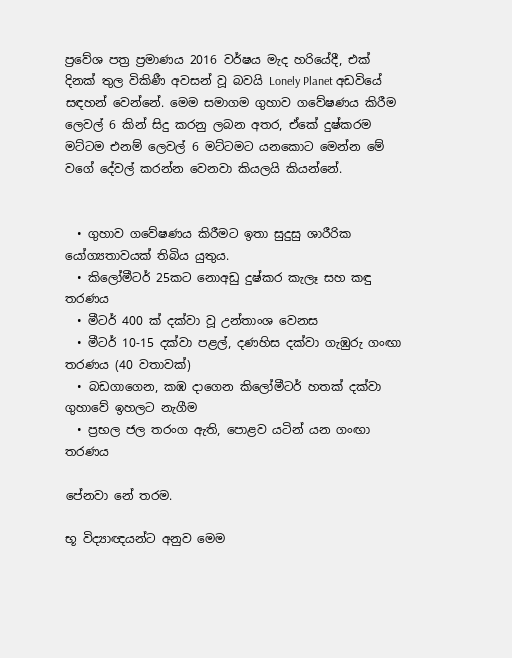ප්‍රවේශ පත්‍ර ප්‍රමාණය 2016 වර්ෂය මැද හරියේදී, එක් දිනක් තුල විකිණී අවසන් වූ බවයි Lonely Planet අඩවියේ සඳහන් වෙන්නේ. මෙම සමාගම ගුහාව ගවේෂණය කිරීම ලෙවල් 6 කින් සිදු කරනු ලබන අතර, ඒකේ දුෂ්කරම මට්ටම එනම් ලෙවල් 6 මට්ටමට යනකොට මෙන්න මේ වගේ දේවල් කරන්න වෙනවා කියලයි කියන්නේ.


  • ගුහාව ගවේෂණය කිරීමට ඉතා සුදුසු ශාරීරික යෝග්‍යතාවයක් තිබිය යුතුය.
  • කිලෝමීටර් 25කට නොඅඩු දුෂ්කර කැලෑ සහ කඳු තරණය
  • මීටර් 400 ක් දක්වා වූ උන්තාංශ වෙනස
  • මීටර් 10-15 දක්වා පළල්, දණහිස දක්වා ගැඹුරු ගංඟා තරණය (40 වතාවක්)
  • බඩගාගෙන, කඹ දාගෙන කිලෝමීටර් හතක් දක්වා ගුහාවේ ඉහලට නැගීම
  • ප්‍රභල ජල තරංග ඇති, පොළව යටින් යන ගංඟා තරණය

පේනවා නේ තරම.

භූ විද්‍යාඥයන්ට අනුව මෙම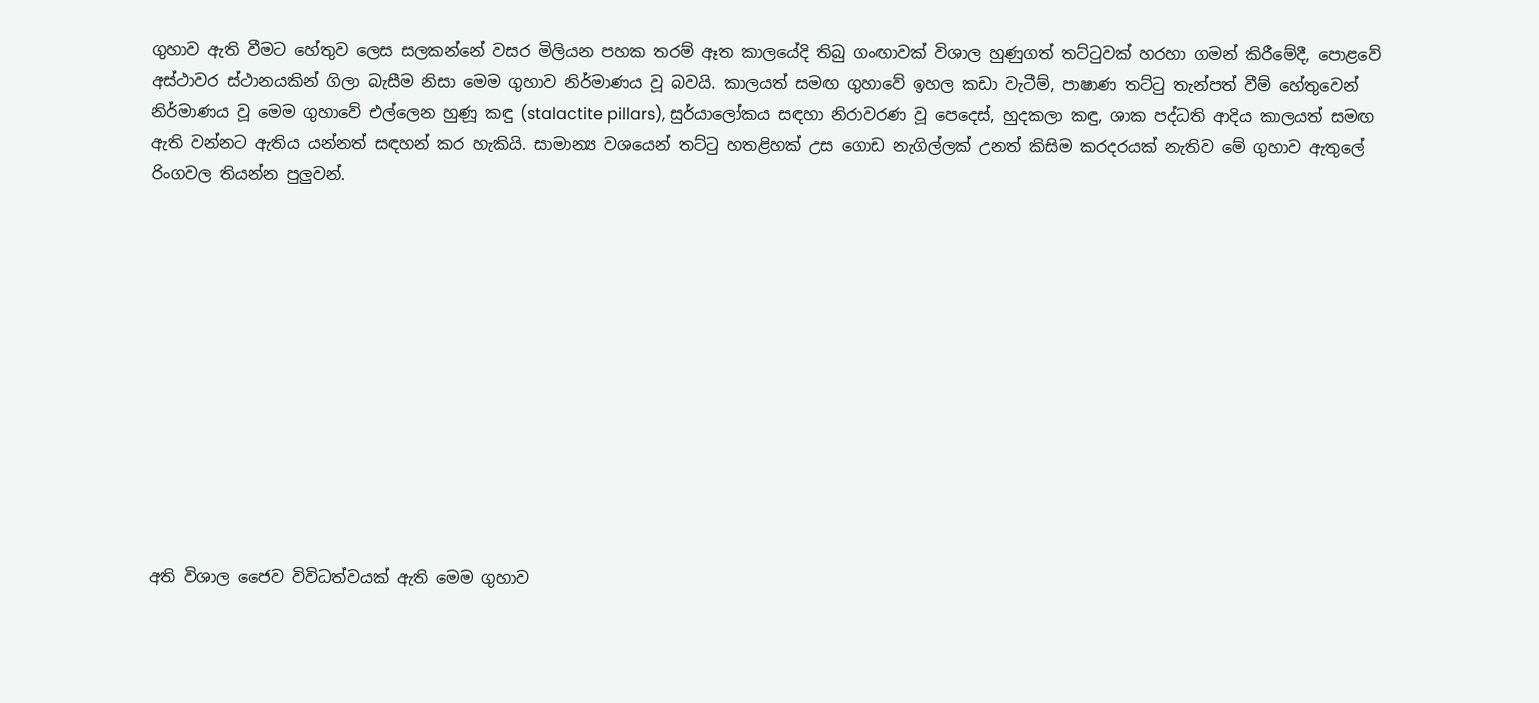ගුහාව ඇති වීමට හේතුව ලෙස සලකන්නේ වසර මිලියන පහක තරම් ඈත කාලයේදි තිබු ගංඟාවක් විශාල හුණුගත් තට්ටුවක් හරහා ගමන් කිරීමේදී, පොළවේ අස්ථාවර ස්ථානයකින් ගිලා බැසීම නිසා මෙම ගුහාව නිර්මාණය වූ බවයි. කාලයත් සමඟ ගුහාවේ ඉහල කඩා වැටීම්, පාෂාණ තට්ටු තැන්පත් වීම් හේතුවෙන් නිර්මාණය වූ මෙම ගුහාවේ එල්ලෙන හුණූ කඳු (stalactite pillars), සුර්යාලෝකය සඳහා නිරාවරණ වූ පෙදෙස්, හුදකලා කඳු, ශාක පද්ධති ආදිය කාලයත් සමඟ ඇති වන්නට ඇතිය යන්නත් සඳහන් කර හැකියි. සාමාන්‍ය වශයෙන් තට්ටු හතළිහක් උස ගොඩ නැගිල්ලක් උනත් කිසිම කරදරයක් නැතිව මේ ගුහාව ඇතුලේ රිංගවල තියන්න පුලුවන්.












අති විශාල ජෛව විවිධත්වයක් ඇති මෙම ගුහාව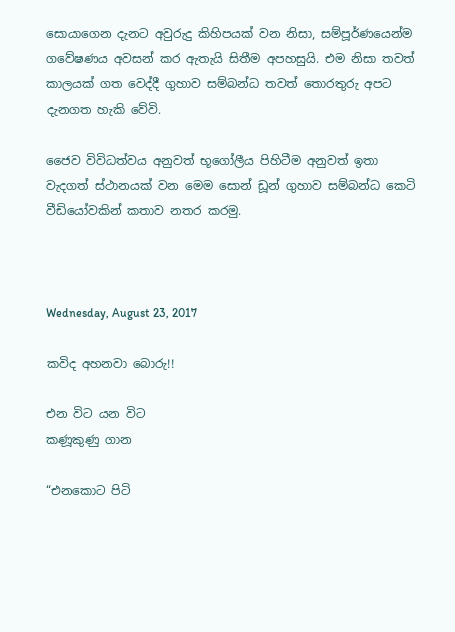සොයාගෙන දැනට අවුරුදු කිහිපයක් වන නිසා, සම්පූර්ණයෙන්ම ගවේෂණය අවසන් කර ඇතැයි සිතීම අපහසුයි. එම නිසා තවත් කාලයක් ගත වෙද්දී ගුහාව සම්බන්ධ තවත් තොරතුරු අපට දැනගත හැකි වේවි.

ජෛව විවිධත්වය අනුවත් භූගෝලීය පිහිටීම අනුවත් ඉතා වැදගත් ස්ථානයක් වන මෙම සොන් ඩූන් ගුහාව සම්බන්ධ කෙටි වීඩියෝවකින් කතාව නතර කරමු.



Wednesday, August 23, 2017

කවිද අහනවා බොරු!!

එන විට යන විට
කණූකුණු ගාන

“එනකොට පිටි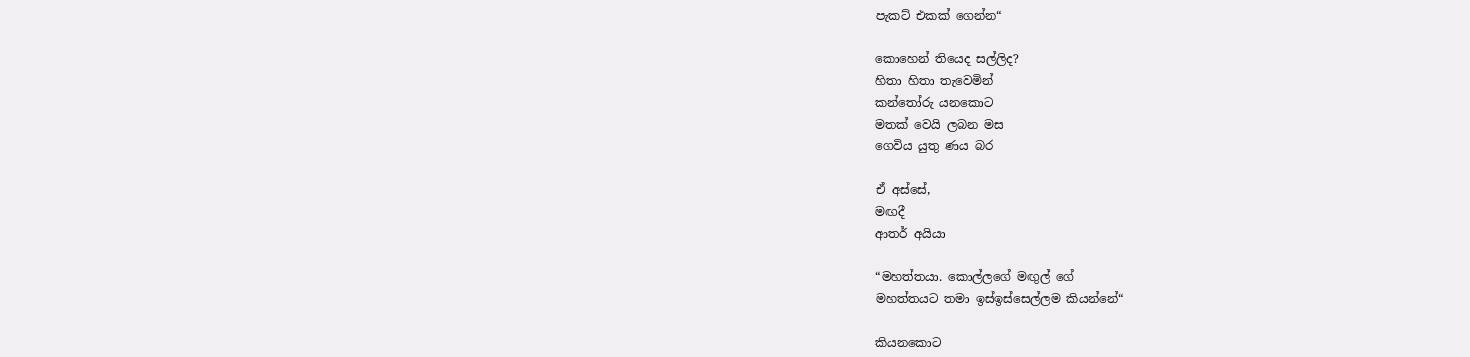පැකට් එකක් ගෙන්න“

කොහෙන් තියෙද සල්ලිද?
හිතා හිතා තැවෙමින්
කන්තෝරු යනකොට
මතක් වෙයි ලබන මස
ගෙවිය යුතු ණය බර

ඒ අස්සේ,
මඟදී
ආතර් අයියා

“මහත්තයා. කොල්ලගේ මඟුල් ගේ
මහත්තයට තමා ඉස්ඉස්සෙල්ලම කියන්නේ“

කියනකොට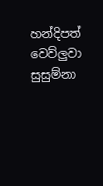හන්දිපත් වෙව්ලුවා
සුසුම්නා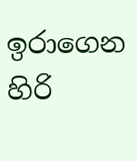ඉරාගෙන
හිරි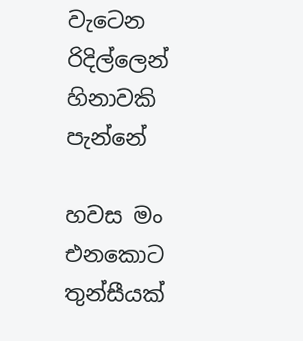වැටෙන රිදිල්ලෙන්
හිනාවකි පැන්නේ

හවස මං එනකොට
තුන්සීයක්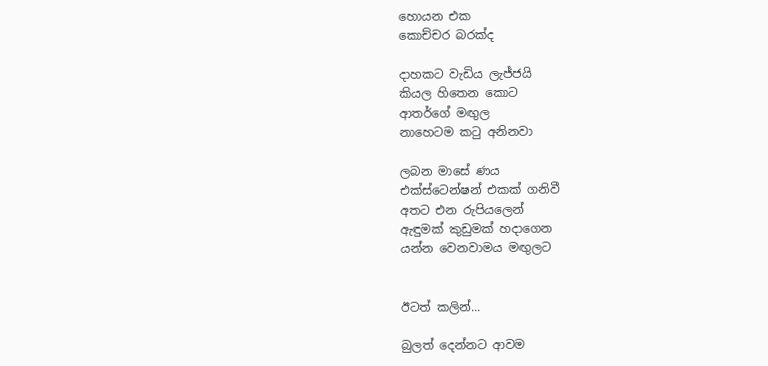හොයන එක
කොච්චර බරක්ද

දාහකට වැඩිය ලැජ්ජයි
කියල හිතෙන කොට
ආතර්ගේ මඟුල
නාහෙටම කටු අනිනවා

ලබන මාසේ ණය
එක්ස්ටෙන්ෂන් එකක් ගනිවී
අතට එන රුපියලෙන්
ඇඳුමක් කුඩුමක් හදාගෙන
යන්න වෙනවාමය මඟුලට


ඊටත් කලින්...

බුලත් දෙන්නට ආවම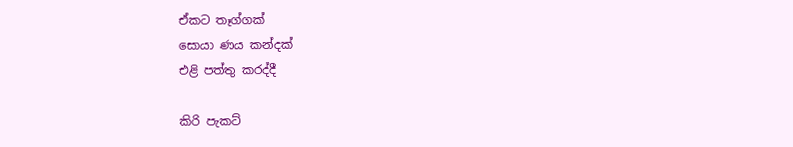ඒකට තෑග්ගක්
සොයා ණය කන්දක්
එළි පත්තු කරද්දී

කිරි පැකට්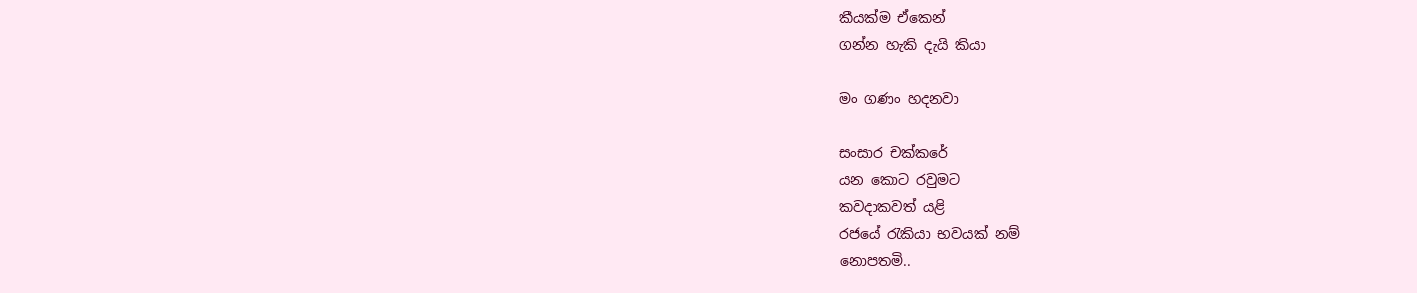කීයක්ම ඒකෙන්
ගන්න හැකි දැයි කියා

මං ගණං හදනවා

සංසාර චක්කරේ
යන කොට රවුමට
කවදාකවත් යළි
රජයේ රැකියා භවයක් නම්
නොපතමි..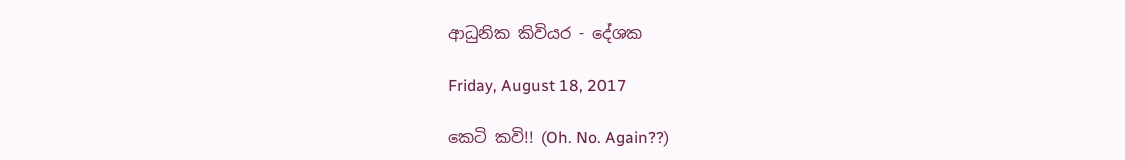ආධුනික කිවියර - දේශක

Friday, August 18, 2017

කෙටි කවි!! (Oh. No. Again??)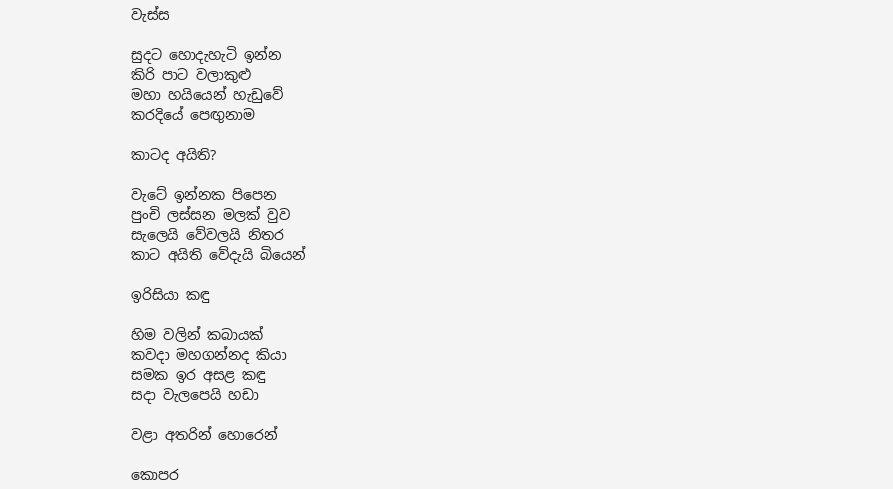වැස්ස

සුදට හොදැහැටි ඉන්න
කිරි පාට වලාකුළු
මහා හයියෙන් හැඩුවේ
කරදියේ පෙඟුනාම

කාටද අයිති?

වැටේ ඉන්නක පිපෙන
පුංචි ලස්සන මලක් වුව
සැලෙයි වේවලයි නිතර
කාට අයිති වේදැයි බියෙන්

ඉරිසියා කඳු

හිම වලින් කබායක්
කවදා මහගන්නද කියා
සමක ඉර අසළ කඳු
සදා වැලපෙයි හඩා

වළා අතරින් හොරෙන්

කොපර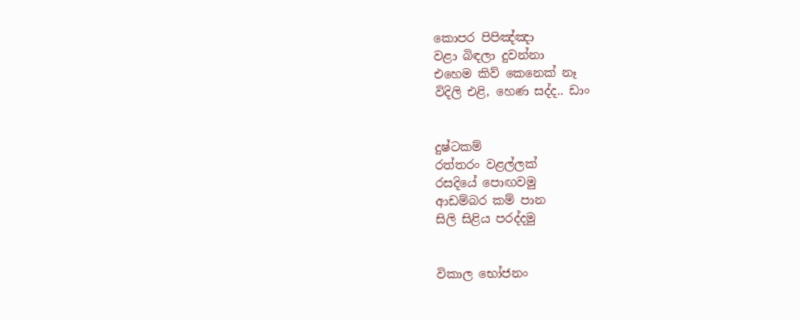කොපර පිපිඤ්ඤා
වළා බිඳලා දුවන්නා
එහෙම කිව් කෙනෙක් නෑ
විදිලි එළි, හෙණ සද්ද.. ඩාං


දුෂ්ටකම්
රත්තරං වළල්ලක්
රසදියේ පොඟවමු
ආඩම්බර කම් පාන
සිලි සිළිය පරද්දමු


විකාල භෝජනං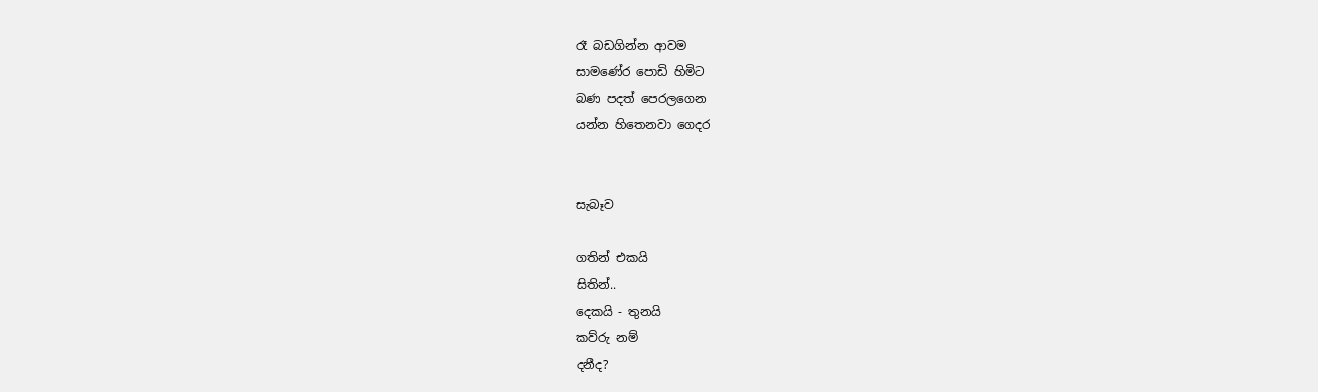රෑ බඩගින්න ආවම
සාමණේර පොඩි හිමිට
බණ පදත් පෙරලගෙන
යන්න හිතෙනවා ගෙදර


සැබෑව

ගතින් එකයි
සිතින්..
දෙකයි - තුනයි
කව්රු නම්
දනීද?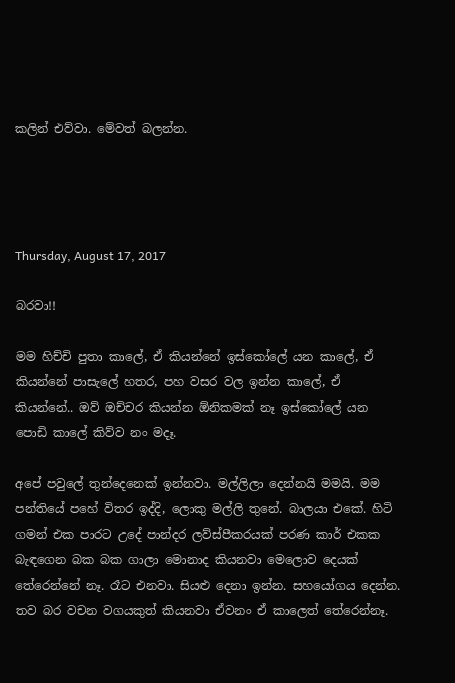කලින් එව්වා. මේවත් බලන්න.




Thursday, August 17, 2017

බරවා!!

මම හිච්චි පුතා කාලේ, ඒ කියන්නේ ඉස්කෝලේ යන කාලේ, ඒ කියන්නේ පාසැලේ හතර, පහ වසර වල ඉන්න කාලේ, ඒ කියන්නේ.. ඔව් ඔච්චර කියන්න ඕනිකමක් නෑ ඉස්කෝලේ යන පොඩි කාලේ කිව්ව නං මදෑ.

අපේ පවුලේ තුන්දෙනෙක් ඉන්නවා. මල්ලිලා දෙන්නයි මමයි. මම පන්තියේ පහේ විතර ඉද්දි, ලොකු මල්ලි තුනේ. බාලයා එකේ. හිටි ගමන් එක පාරට උදේ පාන්දර ලව්ස්පීකරයක් පරණ කාර් එකක බැඳගෙන බක බක ගාලා මොනාද කියනවා මෙලොව දෙයක් තේරෙන්නේ නෑ. රෑට එනවා. සියළු දෙනා ඉන්න. සහයෝගය දෙන්න. තව බර වචන වගයකුත් කියනවා ඒවනං ඒ කාලෙත් තේරෙන්නෑ.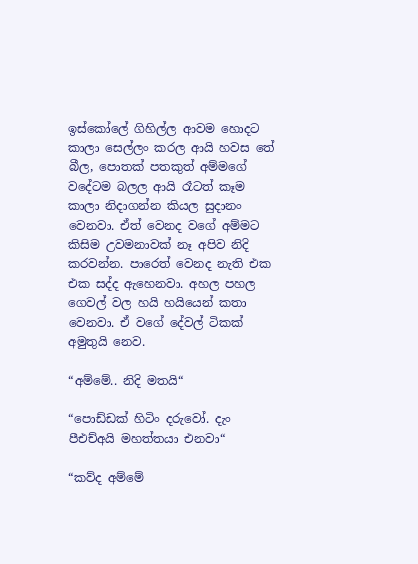ඉස්කෝලේ ගිහිල්ල ආවම හොදට කාලා සෙල්ලං කරල ආයි හවස තේ බීල, පොතක් පතකුත් අම්මගේ වදේටම බලල ආයි රෑටත් කෑම කාලා නිදාගන්න කියල සුදානං වෙනවා. ඒත් වෙනද වගේ අම්මට කිසිම උවමනාවක් නෑ අපිව නිදි කරවන්න. පාරෙත් වෙනද නැති එක එක සද්ද ඇහෙනවා. අහල පහල ගෙවල් වල හයි හයියෙන් කතා වෙනවා. ඒ වගේ දේවල් ටිකක් අමුතුයි නෙව.

“අම්මේ.. නිදි මතයි“

“පොඩ්ඩක් හිටිං දරුවෝ. දැං පීඑච්අයි මහත්තයා එනවා“

“කව්ද අම්මේ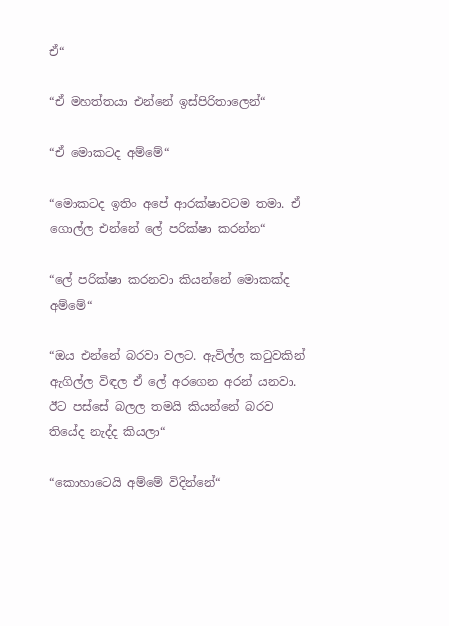ඒ“

“ඒ මහත්තයා එන්නේ ඉස්පිරිතාලෙන්“

“ඒ මොකටද අම්මේ“

“මොකටද ඉතිං අපේ ආරක්ෂාවටම තමා. ඒ ගොල්ල එන්නේ ලේ පරික්ෂා කරන්න“

“ලේ පරික්ෂා කරනවා කියන්නේ මොකක්ද අම්මේ“

“ඔය එන්නේ බරවා වලට. ඇවිල්ල කටුවකින් ඇගිල්ල විඳල ඒ ලේ අරගෙන අරන් යනවා. ඊට පස්සේ බලල තමයි කියන්නේ බරව තියේද නැද්ද කියලා“

“කොහාටෙයි අම්මේ විදින්නේ“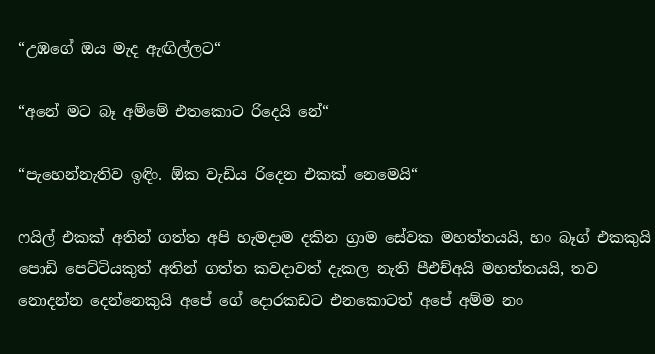“උඹගේ ඔය මැද ඇඟිල්ලට“

“අනේ මට බෑ අම්මේ එතකොට රිදෙයි නේ“

“පැහෙන්නැතිව ඉඳිං. ඕක වැඩිය රිදෙන එකක් නෙමෙයි“

ෆයිල් එකක් අතින් ගත්ත අපි හැමදාම දකින ග්‍රාම සේවක මහත්තයයි, හං බෑග් එකකුයි පොඩි පෙට්ටියකුත් අතින් ගත්ත කවදාවත් දැකල නැති පීඑච්අයි මහත්තයයි, තව නොදන්න දෙන්නෙකුයි අපේ ගේ දොරකඩට එනකොටත් අපේ අම්ම නං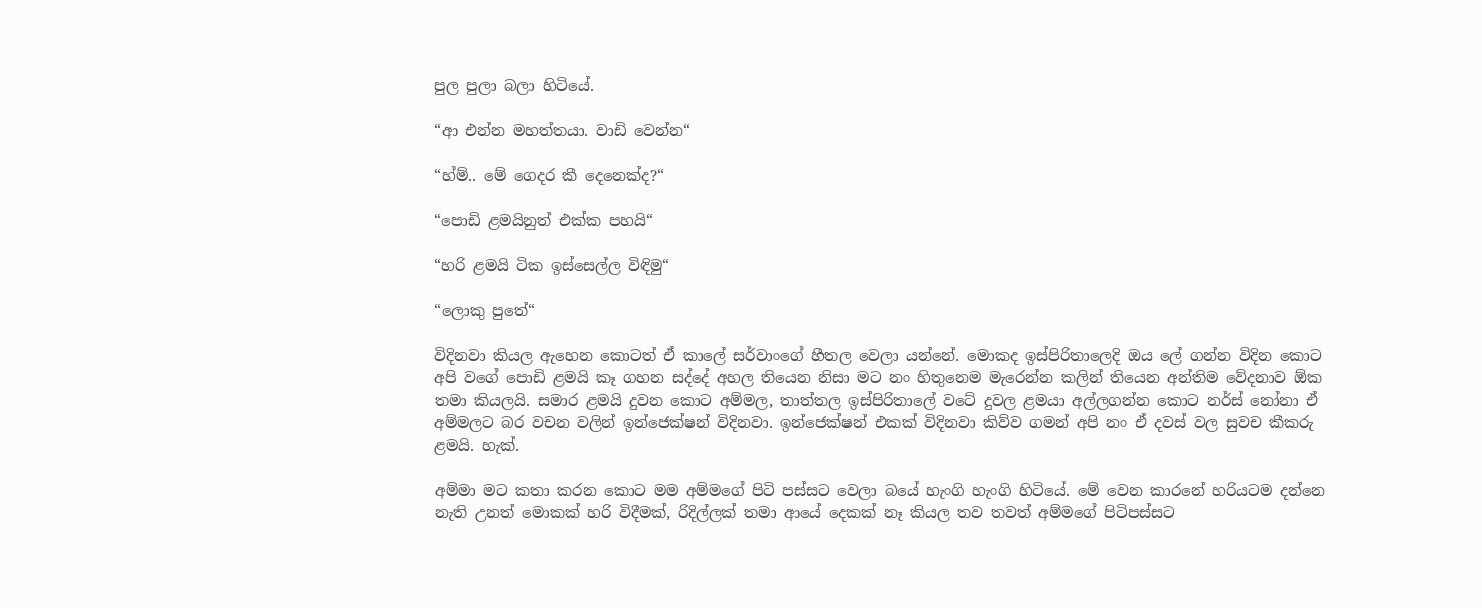පුල පුලා බලා හිටියේ.

“ආ එන්න මහත්තයා. වාඩි වෙන්න“

“හ්ම්.. මේ ගෙදර කී දෙනෙක්ද?“

“පොඩි ළමයිනුත් එක්ක පහයි“

“හරි ළමයි ටික ඉස්සෙල්ල විඳිමු“

“ලොකු පුතේ“

විදිනවා කියල ඇහෙන කොටත් ඒ කාලේ සර්වාංගේ හීතල වෙලා යන්නේ. මොකද ඉස්පිරිතාලෙදි ඔය ලේ ගන්න විදින කොට අපි වගේ පොඩි ළමයි කෑ ගහන සද්දේ අහල තියෙන නිසා මට නං හිතුනෙම මැරෙන්න කලින් තියෙන අන්තිම වේදනාව ඕක තමා කියලයි. සමාර ළමයි දුවන කොට අම්මල, තාත්තල ඉස්පිරිතාලේ වටේ දුවල ළමයා අල්ලගන්න කොට නර්ස් නෝනා ඒ අම්මලට බර වචන වලින් ඉන්ජෙක්ෂන් විදිනවා. ඉන්ජෙක්ෂන් එකක් විදිනවා කිව්ව ගමන් අපි නං ඒ දවස් වල සුවච කීකරු ළමයි. හැක්.

අම්මා මට කතා කරන කොට මම අම්මගේ පිටි පස්සට වෙලා බයේ හැංගි හැංගි හිටියේ. මේ වෙන කාරනේ හරියටම දන්නෙ නැති උනත් මොකක් හරි විදීමක්, රිදිල්ලක් තමා ආයේ දෙකක් නෑ කියල තව තවත් අම්මගේ පිටිපස්සට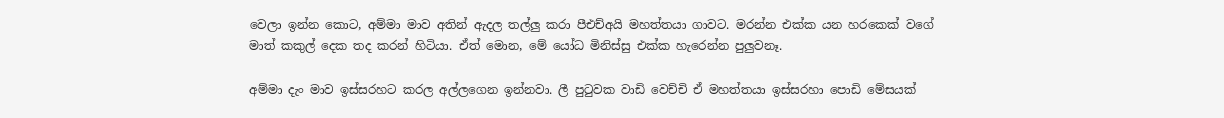වෙලා ඉන්න කොට, අම්මා මාව අතින් ඇදල තල්ලු කරා පීඑච්අයි මහත්තයා ගාවට. මරන්න එක්ක යන හරකෙක් වගේ මාත් කකුල් දෙක තද කරන් හිටියා. ඒත් මොන, මේ යෝධ මිනිස්සු එක්ක හැරෙන්න පුලුවනෑ.

අම්මා දැං මාව ඉස්සරහට කරල අල්ලගෙන ඉන්නවා. ලී පුටුවක වාඩි වෙච්චි ඒ මහත්තයා ඉස්සරහා පොඩි මේසයක්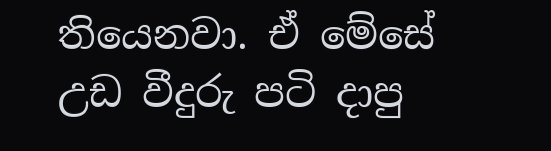තියෙනවා. ඒ මේසේ උඩ වීදුරු පටි දාපු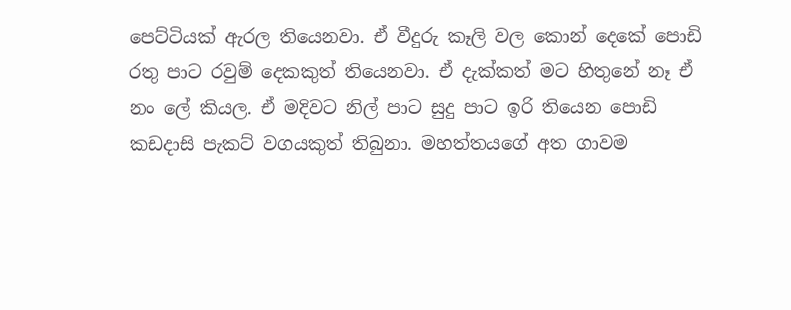පෙට්ටියක් ඇරල තියෙනවා. ඒ වීදුරු කෑලි වල කොන් දෙකේ පොඩි රතු පාට රවුම් දෙකකුත් තියෙනවා. ඒ දැක්කත් මට හිතුනේ නෑ ඒ නං ලේ කියල. ඒ මදිවට නිල් පාට සුදු පාට ඉරි තියෙන පොඩි කඩදාසි පැකට් වගයකුත් තිබුනා. මහත්තයගේ අත ගාවම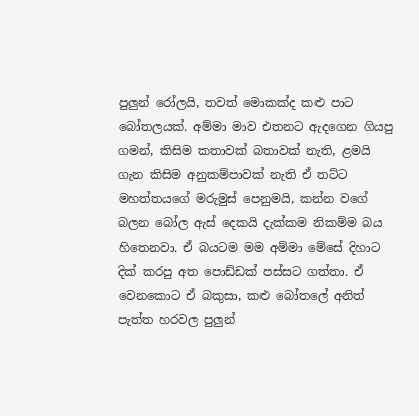පුලුන් රෝලයි, තවත් මොකක්ද කළු පාට බෝතලයක්. අම්මා මාව එතනට ඇදගෙන ගියපු ගමන්, කිසිම කතාවක් බතාවක් නැති, ළමයි ගැන කිසිම අනුකම්පාවක් නැති ඒ තට්ට මහත්තයගේ මරුමුස් පෙනුමයි, කන්න වගේ බලන බෝල ඇස් දෙකයි දැක්කම නිකම්ම බය හිතෙනවා. ඒ බයටම මම අම්මා මේසේ දිහාට දික් කරපු අත පොඩ්ඩක් පස්සට ගත්තා. ඒ වෙනකොට ඒ බකුසා, කළු බෝතලේ අනිත් පැත්ත හරවල පුලුන්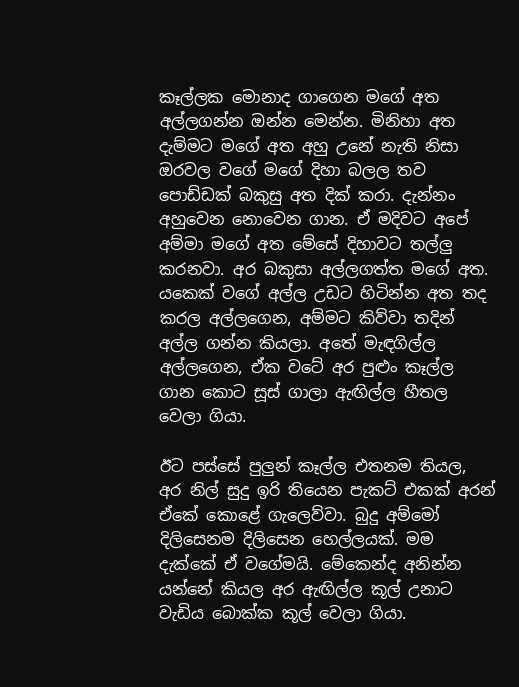කෑල්ලක මොනාද ගාගෙන මගේ අත අල්ලගන්න ඔන්න මෙන්න. මිනිහා අත දැම්මට මගේ අත අහු උනේ නැති නිසා ඔරවල වගේ මගේ දිහා බලල තව පොඩ්ඩක් බකුසු අත දික් කරා. දැන්නං අහුවෙන නොවෙන ගාන. ඒ මදිවට අපේ අම්මා මගේ අත මේසේ දිහාවට තල්ලු කරනවා. අර බකුසා අල්ලගත්ත මගේ අත. යකෙක් වගේ අල්ල උඩට හිටින්න අත තද කරල අල්ලගෙන, අම්මට කිව්වා තදින් අල්ල ගන්න කියලා. අතේ මැඳගිල්ල අල්ලගෙන, ඒක වටේ අර පුළුං කෑල්ල ගාන කොට සූස් ගාලා ඇඟිල්ල හීතල වෙලා ගියා.

ඊට පස්සේ පුලුන් කෑල්ල එතනම තියල, අර නිල් සුදු ඉරි තියෙන පැකට් එකක් අරන් ඒකේ කොළේ ගැලෙව්වා. බුදු අම්මෝ දිලිසෙනම දිලිසෙන හෙල්ලයක්. මම දැක්කේ ඒ වගේමයි. මේකෙන්ද අනින්න යන්නේ කියල අර ඇඟිල්ල කූල් උනාට වැඩිය බොක්ක කූල් වෙලා ගියා.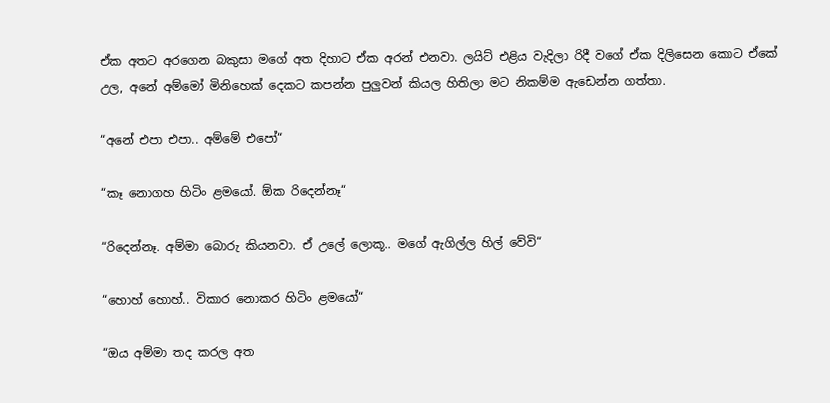ඒක අතට අරගෙන බකුසා මගේ අත දිහාට ඒක අරන් එනවා. ලයිට් එළිය වැදිලා රිදී වගේ ඒක දිලිසෙන කොට ඒකේ උල, අනේ අම්මෝ මිනිහෙක් දෙකට කපන්න පුලුවන් කියල හිතිලා මට නිකම්ම ඇඩෙන්න ගත්තා.

“අනේ එපා එපා.. අම්මේ එපෝ“

“කෑ නොගහ හිටිං ළමයෝ. ඕක රිදෙන්නෑ“

“රිදෙන්නෑ. අම්මා බොරු කියනවා. ඒ උලේ ලොකූ.. මගේ ඇගිල්ල හිල් වේවි“

“හොහ් හොහ්.. විකාර නොකර හිටිං ළමයෝ“

“ඔය අම්මා තද කරල අත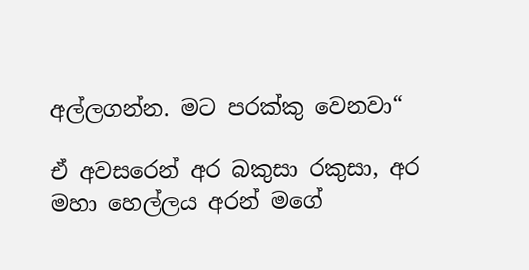අල්ලගන්න. මට පරක්කු වෙනවා“

ඒ අවසරෙන් අර බකුසා රකුසා, අර මහා හෙල්ලය අරන් මගේ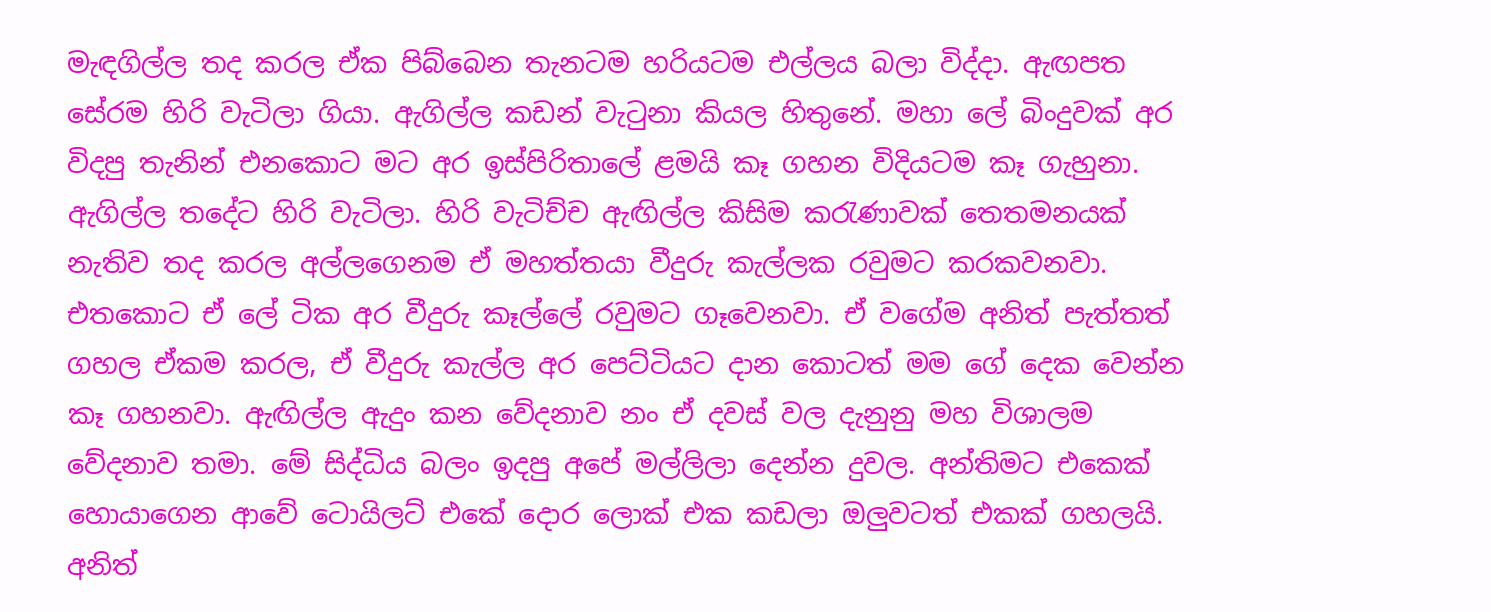මැඳගිල්ල තද කරල ඒක පිබ්බෙන තැනටම හරියටම එල්ලය බලා විද්දා. ඇඟපත සේරම හිරි වැටිලා ගියා. ඇගිල්ල කඩන් වැටුනා කියල හිතුනේ. මහා ලේ බිංදුවක් අර විදපු තැනින් එනකොට මට අර ඉස්පිරිතාලේ ළමයි කෑ ගහන විදියටම කෑ ගැහුනා. ඇගිල්ල තදේට හිරි වැටිලා. හිරි වැටිච්ච ඇඟිල්ල කිසිම කරැණාවක් තෙතමනයක් නැතිව තද කරල අල්ලගෙනම ඒ මහත්තයා වීදුරු කැල්ලක රවුමට කරකවනවා. එතකොට ඒ ලේ ටික අර වීදුරු කෑල්ලේ රවුමට ගෑවෙනවා. ඒ වගේම අනිත් පැත්තත් ගහල ඒකම කරල, ඒ වීදුරු කැල්ල අර පෙට්ටියට දාන කොටත් මම ගේ දෙක වෙන්න කෑ ගහනවා. ඇඟිල්ල ඇදුං කන වේදනාව නං ඒ දවස් වල දැනුනු මහ විශාලම වේදනාව තමා. මේ සිද්ධිය බලං ඉදපු අපේ මල්ලිලා දෙන්න දුවල. අන්තිමට එකෙක් හොයාගෙන ආවේ ටොයිලට් එකේ දොර ලොක් එක කඩලා ඔලුවටත් එකක් ගහලයි. අනිත්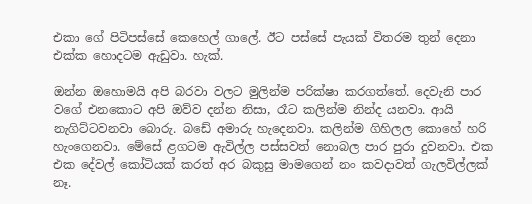එකා ගේ පිටිපස්සේ කෙහෙල් ගාලේ. ඊට පස්සේ පැයක් විතරම තුන් දෙනා එක්ක හොදටම ඇඩුවා. හැක්.

ඔන්න ඔහොමයි අපි බරවා වලට මුලින්ම පරික්ෂා කරගත්තේ. දෙවැනි පාර වගේ එනකොට අපි ඔව්ව දන්න නිසා, රෑට කලින්ම නින්ද යනවා. ආයි නැගිට්ටවනවා බොරු. බඩේ අමාරු හැදෙනවා. කලින්ම ගිහිලල කොහේ හරි හැංගෙනවා. මේසේ ළගටම ඇවිල්ල පස්සවත් නොබල පාර පුරා දුවනවා. එක එක දේවල් කෝටියක් කරත් අර බකුසු මාමගෙන් නං කවදාවත් ගැලවිල්ලක් නෑ.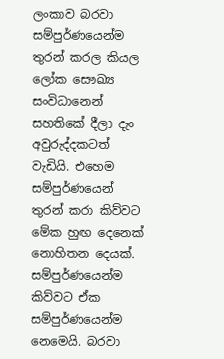ලංකාව බරවා සම්පුර්ණයෙන්ම තුරන් කරල කියල ලෝක සෞඛ්‍ය සංවිධානෙන් සහතිකේ දීලා දැං අවුරුද්දකටත් වැඩියි. එහෙම සම්පුර්ණයෙන් තුරන් කරා කිව්වට මේක හුඟ දෙනෙක් නොහිතන දෙයක්. සම්පුර්ණයෙන්ම කිව්වට ඒක සම්පුර්ණයෙන්ම නෙමෙයි. බරවා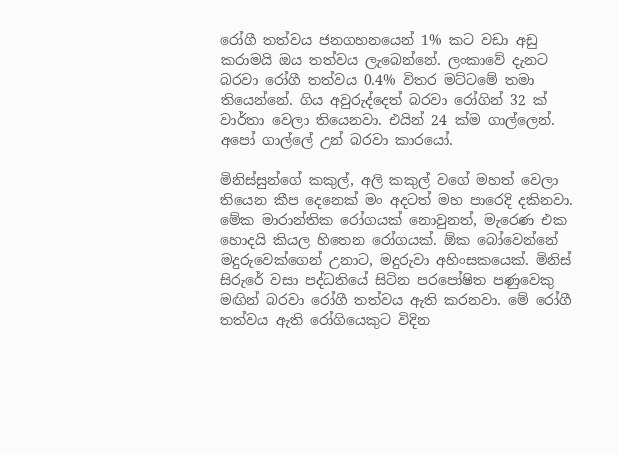රෝගී තත්වය ජනගහනයෙන් 1% කට වඩා අඩු කරාමයි ඔය තත්වය ලැබෙන්නේ. ලංකාවේ දැනට බරවා රෝගී තත්වය 0.4% විතර මට්ටමේ තමා තියෙන්නේ. ගිය අවුරුද්දෙත් බරවා රෝගින් 32 ක් වාර්තා වෙලා තියෙනවා. එයින් 24 ක්ම ගාල්ලෙන්. අපෝ ගාල්ලේ උන් බරවා කාරයෝ.

මිනිස්සුන්ගේ කකුල්, අලි කකුල් වගේ මහත් වෙලා තියෙන කීප දෙනෙක් මං අදටත් මහ පාරෙදි දකිනවා. මේක මාරාන්තික රෝගයක් නොවුනත්, මැරෙණ එක හොදයි කියල හිතෙන රෝගයක්. ඕක බෝවෙන්නේ මදුරුවෙක්ගෙන් උනාට, මදුරුවා අහිංසකයෙක්. මිනිස් සිරුරේ වසා පද්ධතියේ සිටින පරපෝෂිත පණුවෙකු මඟින් බරවා රෝගී තත්වය ඇති කරනවා. මේ රෝගී තත්වය ඇති රෝගියෙකුට විදින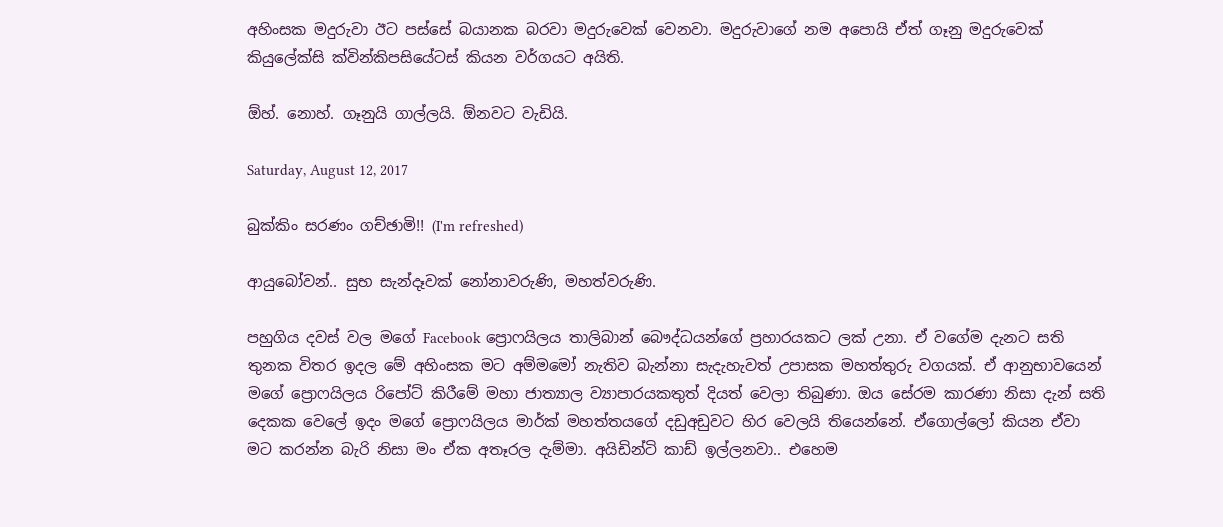අහිංසක මදුරුවා ඊට පස්සේ බයානක බරවා මදුරුවෙක් වෙනවා. මදුරුවාගේ නම අපොයි ඒත් ගෑනු මදුරුවෙක් කියුලේක්සි ක්වින්කිපසියේටස් කියන වර්ගයට අයිති.

ඕහ්. නොහ්. ගෑනුයි ගාල්ලයි. ඕනවට වැඩියි.

Saturday, August 12, 2017

බුක්කිං සරණං ගච්ඡාමි!! (I'm refreshed)

ආයුබෝවන්.. සුභ සැන්දෑවක් නෝනාවරුණි, මහත්වරුණි.

පහුගිය දවස් වල මගේ Facebook ප්‍රොෆයිලය තාලිබාන් බෞද්ධයන්ගේ ප්‍රහාරයකට ලක් උනා. ඒ වගේම දැනට සති තුනක විතර ඉදල මේ අහිංසක මට අම්මමෝ නැතිව බැන්නා සැදැහැවත් උපාසක මහත්තුරු වගයක්. ඒ ආනුභාවයෙන් මගේ ප්‍රොෆයිලය රිපෝට් කිරීමේ මහා ජාත්‍යාල ව්‍යාපාරයකතුත් දියත් වෙලා තිබුණා. ඔය සේරම කාරණා නිසා දැන් සති දෙකක වෙලේ ඉදං මගේ ප්‍රොෆයිලය මාර්ක් මහත්තයගේ දඩුඅඩුවට හිර වෙලයි තියෙන්නේ. ඒගොල්ලෝ කියන ඒවා මට කරන්න බැරි නිසා මං ඒක අතෑරල දැම්මා. අයිඩින්ටි කාඩ් ඉල්ලනවා.. එහෙම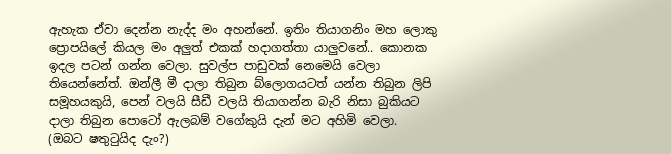ඇහැක ඒවා දෙන්න නැද්ද මං අහන්නේ. ඉතිං තියාගනිං මහ ලොකු ප්‍රොපයිලේ කියල මං අලුත් එකක් හදාගත්තා යාලුවනේ.. කොනක ඉදල පටන් ගන්න වෙලා. සුවල්ප පාඩුවක් නෙමෙයි වෙලා තියෙන්නේත්. ඔන්ලී මී දාලා තිබුන බ්ලොගයටත් යන්න තිබුන ලිපි සමූහයකුයි, පෙන් වලයි සීඩී වලයි තියාගන්න බැරි නිසා බුකියට දාලා තිබුන පොටෝ ඇලබම් වගේකුයි දැන් මට අහිමි වෙලා. (ඔබට ෂතුටුයිද දැං?)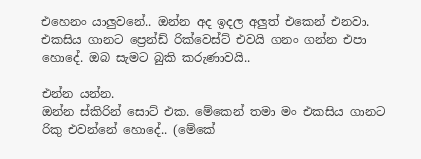එහෙනං යාලුවනේ.. ඔන්න අද ඉදල අලුත් එකෙන් එනවා. එකසිය ගානට ප්‍රෙන්ඩ් රික්වෙස්ට් එවයි ගනං ගන්න එපා හොදේ. ඔබ සැමට බුකි කරුණාවයි..

එන්න යන්න.
ඔන්න ස්කිරින් සොට් එක. මේකෙන් තමා මං එකසිය ගානට රිකු එවන්නේ හොදේ.. (මේකේ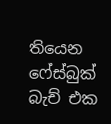තියෙන ෆේස්බුක් බැච් එක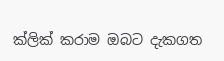ක්ලික් කරාම ඔබට දැකගත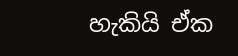හැකියි ඒක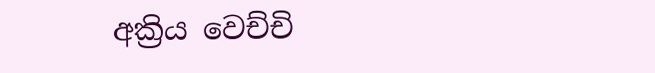අක්‍රිය වෙච්චි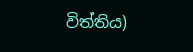විත්තිය)